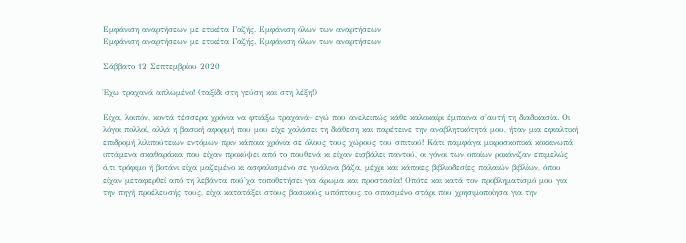Εμφάνιση αναρτήσεων με ετικέτα Γαζής. Εμφάνιση όλων των αναρτήσεων
Εμφάνιση αναρτήσεων με ετικέτα Γαζής. Εμφάνιση όλων των αναρτήσεων

Σάββατο 12 Σεπτεμβρίου 2020

Έχω τραχανά απλωμένο! (ταξίδι στη γεύση και στη λέξη!)

Είχα, λοιπόν, κοντά τέσσερα χρόνια να φτιάξω τραχανά- εγώ που ανελειπώς κάθε καλοκαίρι έμπαινα σ'αυτή τη διαδικασία. Οι λόγοι πολλοί, αλλά η βασική αφορμή που μου είχε χαλάσει τη διάθεση και παρέτεινε την αναβλητικότητά μου, ήταν μια εφιαλτική επιδρομή λιλιπούτειων εντόμων πριν κάποια χρόνια σε όλους τους χώρους του σπιτιού! Κάτι παμφάγα μικροσκοπικά κοκκινωπά ιπτάμενα σκαθαράκια που είχαν προκύψει από το πουθενά κι είχαν εισβάλει παντού, οι γόνοι των οποίων ροκάνιζαν επιμελώς ό,τι τρόφιμο ή βοτάνι είχα μαζεμένο κι ασφαλισμένο σε γυάλινα βάζα, μέχρι και κάποιες βιβλιοδεσίες παλαιών βιβλίων, όπου είχαν μεταφερθεί από τη λεβάντα πού'χα τοποθετήσει για άρωμα και προστασία! Οπότε και κατά τον προβληματισμό μου για την πηγή προέλευσής τους, είχα κατατάξει στους βασικούς υπόπτους το σπασμένο στάρι που χρησιμοποίησα για την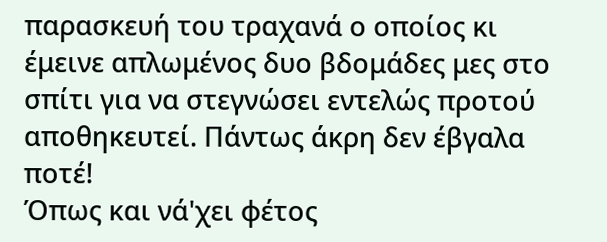παρασκευή του τραχανά ο οποίος κι έμεινε απλωμένος δυο βδομάδες μες στο σπίτι για να στεγνώσει εντελώς προτού αποθηκευτεί. Πάντως άκρη δεν έβγαλα ποτέ!
Όπως και νά'χει φέτος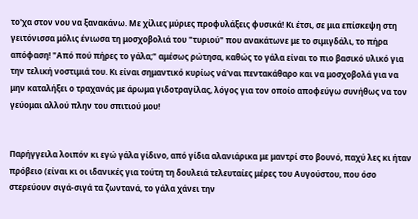το'χα στον νου να ξανακάνω. Με χίλιες μύριες προφυλάξεις φυσικά! Κι έτσι, σε μια επίσκεψη στη γειτόνισσα μόλις ένιωσα τη μοσχοβολιά του "τυριού" που ανακάτωνε με το σιμιγδάλι, το πήρα απόφαση! "Από πού πήρες το γάλα;" αμέσως ρώτησα, καθώς το γάλα είναι το πιο βασικό υλικό για την τελική νοστιμιά του. Κι είναι σημαντικό κυρίως νά'ναι πεντακάθαρο και να μοσχοβολά για να μην καταλήξει ο τραχανάς με άρωμα γιδοτραγίλας, λόγος για τον οποίο αποφεύγω συνήθως να τον γεύομαι αλλού πλην του σπιτιού μου!


Παρήγγειλα λοιπόν κι εγώ γάλα γίδινο, από γίδια αλανιάρικα με μαντρί στο βουνό, παχύ λες κι ήταν πρόβειο (είναι κι οι ιδανικές για τούτη τη δουλειά τελευταίες μέρες του Αυγούστου, που όσο στερεύουν σιγά-σιγά τα ζωντανά, το γάλα χάνει την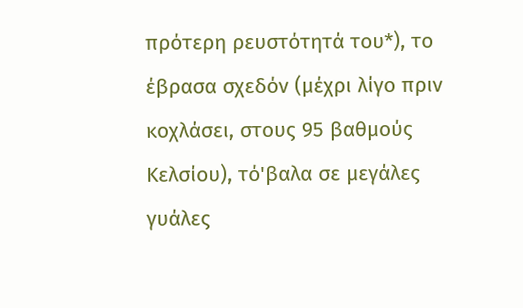πρότερη ρευστότητά του*), το έβρασα σχεδόν (μέχρι λίγο πριν κοχλάσει, στους 95 βαθμούς Κελσίου), τό'βαλα σε μεγάλες γυάλες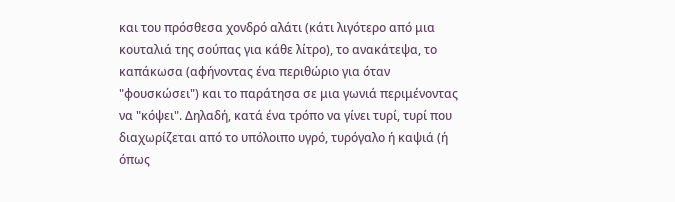και του πρόσθεσα χονδρό αλάτι (κάτι λιγότερο από μια κουταλιά της σούπας για κάθε λίτρο), το ανακάτεψα, το καπάκωσα (αφήνοντας ένα περιθώριο για όταν "φουσκώσει") και το παράτησα σε μια γωνιά περιμένοντας να "κόψει". Δηλαδή, κατά ένα τρόπο να γίνει τυρί, τυρί που διαχωρίζεται από το υπόλοιπο υγρό, τυρόγαλο ή καψιά (ή όπως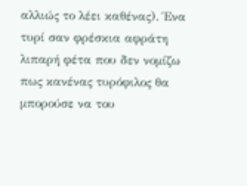αλλιώς το λέει καθένας). Ένα τυρί σαν φρέσκια αφράτη λιπαρή φέτα που δεν νομίζω πως κανένας τυρόφιλος θα μπορούσε να του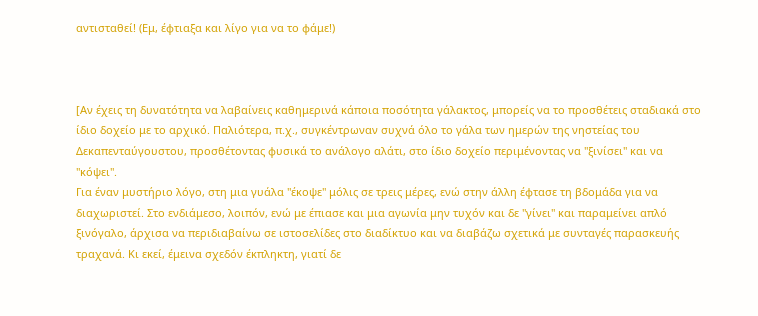αντισταθεί! (Εμ, έφτιαξα και λίγο για να το φάμε!)



[Αν έχεις τη δυνατότητα να λαβαίνεις καθημερινά κάποια ποσότητα γάλακτος, μπορείς να το προσθέτεις σταδιακά στο ίδιο δοχείο με το αρχικό. Παλιότερα, π.χ., συγκέντρωναν συχνά όλο το γάλα των ημερών της νηστείας του Δεκαπενταύγουστου, προσθέτοντας φυσικά το ανάλογο αλάτι, στο ίδιο δοχείο περιμένοντας να "ξινίσει" και να "κόψει".
Για έναν μυστήριο λόγο, στη μια γυάλα "έκοψε" μόλις σε τρεις μέρες, ενώ στην άλλη έφτασε τη βδομάδα για να διαχωριστεί. Στο ενδιάμεσο, λοιπόν, ενώ με έπιασε και μια αγωνία μην τυχόν και δε "γίνει" και παραμείνει απλό ξινόγαλο, άρχισα να περιδιαβαίνω σε ιστοσελίδες στο διαδίκτυο και να διαβάζω σχετικά με συνταγές παρασκευής τραχανά. Κι εκεί, έμεινα σχεδόν έκπληκτη, γιατί δε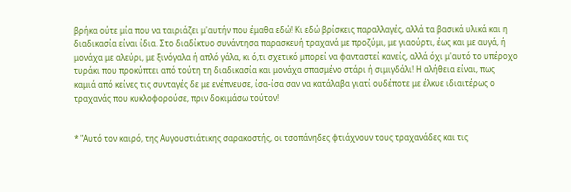βρήκα ούτε μία που να ταιριάζει μ'αυτήν που έμαθα εδώ! Κι εδώ βρίσκεις παραλλαγές, αλλά τα βασικά υλικά και η διαδικασία είναι ίδια. Στο διαδίκτυο συνάντησα παρασκευή τραχανά με προζύμι, με γιαούρτι, έως και με αυγά, ή μονάχα με αλεύρι, με ξινόγαλα ή απλό γάλα, κι ό,τι σχετικό μπορεί να φανταστεί κανείς, αλλά όχι μ'αυτό το υπέροχο τυράκι που προκύπτει από τούτη τη διαδικασία και μονάχα σπασμένο στάρι ή σιμιγδάλι! Η αλήθεια είναι, πως καμιά από κείνες τις συνταγές δε με ενέπνευσε, ίσα-ίσα σαν να κατάλαβα γιατί ουδέποτε με έλκυε ιδιαιτέρως ο τραχανάς που κυκλοφορούσε, πριν δοκιμάσω τούτον!


* "Αυτό τον καιρό, της Αυγουστιάτικης σαρακοστής, οι τσοπάνηδες φτιάχνουν τους τραχανάδες και τις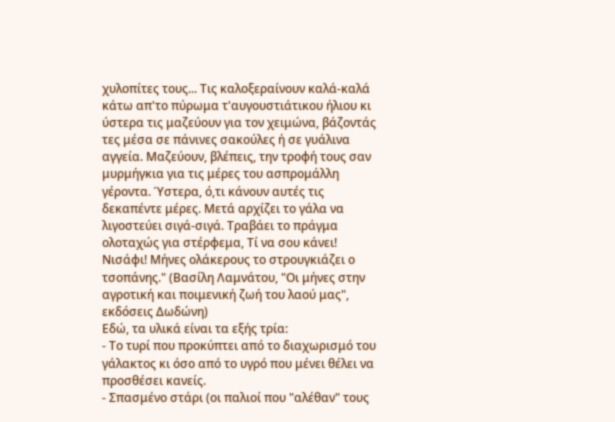χυλοπίτες τους... Τις καλοξεραίνουν καλά-καλά κάτω απ'το πύρωμα τ'αυγουστιάτικου ήλιου κι ύστερα τις μαζεύουν για τον χειμώνα, βάζοντάς τες μέσα σε πάνινες σακούλες ή σε γυάλινα αγγεία. Μαζεύουν, βλέπεις, την τροφή τους σαν μυρμήγκια για τις μέρες του ασπρομάλλη γέροντα. Ύστερα, ό,τι κάνουν αυτές τις δεκαπέντε μέρες. Μετά αρχίζει το γάλα να λιγοστεύει σιγά-σιγά. Τραβάει το πράγμα ολοταχώς για στέρφεμα, Τί να σου κάνει! Νισάφι! Μήνες ολάκερους το στρουγκιάζει ο τσοπάνης." (Βασίλη Λαμνάτου, "Οι μήνες στην αγροτική και ποιμενική ζωή του λαού μας", εκδόσεις Δωδώνη)
Εδώ, τα υλικά είναι τα εξής τρία:
- Το τυρί που προκύπτει από το διαχωρισμό του γάλακτος κι όσο από το υγρό που μένει θέλει να προσθέσει κανείς.
- Σπασμένο στάρι (οι παλιοί που "αλέθαν" τους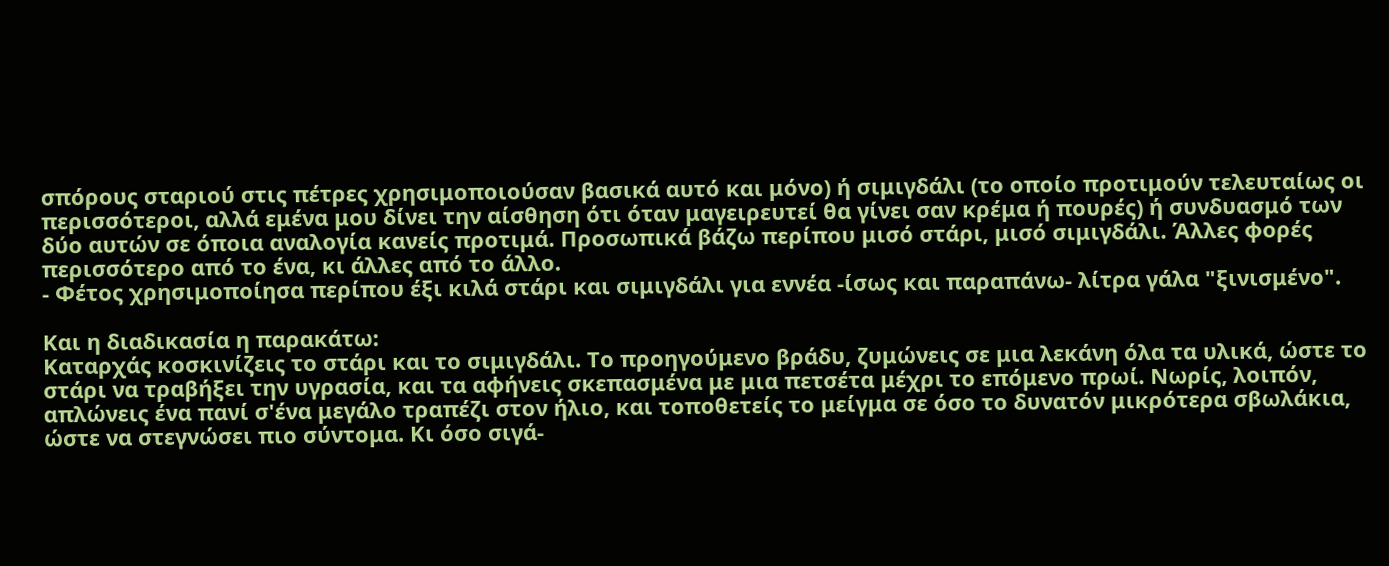σπόρους σταριού στις πέτρες χρησιμοποιούσαν βασικά αυτό και μόνο) ή σιμιγδάλι (το οποίο προτιμούν τελευταίως οι περισσότεροι, αλλά εμένα μου δίνει την αίσθηση ότι όταν μαγειρευτεί θα γίνει σαν κρέμα ή πουρές) ή συνδυασμό των δύο αυτών σε όποια αναλογία κανείς προτιμά. Προσωπικά βάζω περίπου μισό στάρι, μισό σιμιγδάλι. Άλλες φορές περισσότερο από το ένα, κι άλλες από το άλλο.
- Φέτος χρησιμοποίησα περίπου έξι κιλά στάρι και σιμιγδάλι για εννέα -ίσως και παραπάνω- λίτρα γάλα "ξινισμένο".

Και η διαδικασία η παρακάτω:
Καταρχάς κοσκινίζεις το στάρι και το σιμιγδάλι. Το προηγούμενο βράδυ, ζυμώνεις σε μια λεκάνη όλα τα υλικά, ώστε το στάρι να τραβήξει την υγρασία, και τα αφήνεις σκεπασμένα με μια πετσέτα μέχρι το επόμενο πρωί. Νωρίς, λοιπόν, απλώνεις ένα πανί σ'ένα μεγάλο τραπέζι στον ήλιο, και τοποθετείς το μείγμα σε όσο το δυνατόν μικρότερα σβωλάκια, ώστε να στεγνώσει πιο σύντομα. Κι όσο σιγά-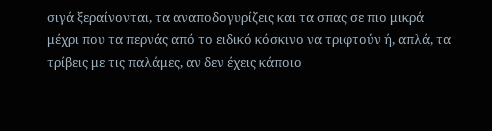σιγά ξεραίνονται, τα αναποδογυρίζεις και τα σπας σε πιο μικρά μέχρι που τα περνάς από το ειδικό κόσκινο να τριφτούν ή, απλά, τα τρίβεις με τις παλάμες, αν δεν έχεις κάποιο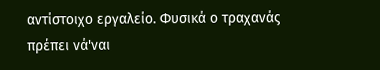αντίστοιχο εργαλείο. Φυσικά ο τραχανάς πρέπει νά'ναι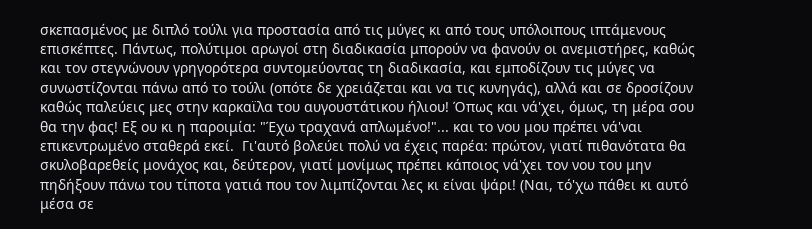σκεπασμένος με διπλό τούλι για προστασία από τις μύγες κι από τους υπόλοιπους ιπτάμενους επισκέπτες. Πάντως, πολύτιμοι αρωγοί στη διαδικασία μπορούν να φανούν οι ανεμιστήρες, καθώς και τον στεγνώνουν γρηγορότερα συντομεύοντας τη διαδικασία, και εμποδίζουν τις μύγες να συνωστίζονται πάνω από το τούλι (οπότε δε χρειάζεται και να τις κυνηγάς), αλλά και σε δροσίζουν καθώς παλεύεις μες στην καρκαϊλα του αυγουστάτικου ήλιου! Όπως και νά'χει, όμως, τη μέρα σου θα την φας! Εξ ου κι η παροιμία: "Έχω τραχανά απλωμένο!"... και το νου μου πρέπει νά'ναι επικεντρωμένο σταθερά εκεί.  Γι'αυτό βολεύει πολύ να έχεις παρέα: πρώτον, γιατί πιθανότατα θα σκυλοβαρεθείς μονάχος και, δεύτερον, γιατί μονίμως πρέπει κάποιος νά'χει τον νου του μην πηδήξουν πάνω του τίποτα γατιά που τον λιμπίζονται λες κι είναι ψάρι! (Ναι, τό'χω πάθει κι αυτό μέσα σε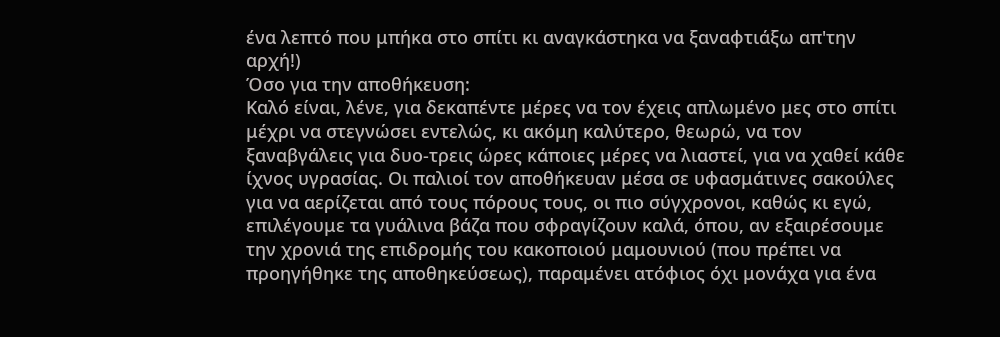ένα λεπτό που μπήκα στο σπίτι κι αναγκάστηκα να ξαναφτιάξω απ'την αρχή!)
Όσο για την αποθήκευση:
Καλό είναι, λένε, για δεκαπέντε μέρες να τον έχεις απλωμένο μες στο σπίτι μέχρι να στεγνώσει εντελώς, κι ακόμη καλύτερο, θεωρώ, να τον ξαναβγάλεις για δυο-τρεις ώρες κάποιες μέρες να λιαστεί, για να χαθεί κάθε ίχνος υγρασίας. Οι παλιοί τον αποθήκευαν μέσα σε υφασμάτινες σακούλες για να αερίζεται από τους πόρους τους, οι πιο σύγχρονοι, καθώς κι εγώ, επιλέγουμε τα γυάλινα βάζα που σφραγίζουν καλά, όπου, αν εξαιρέσουμε την χρονιά της επιδρομής του κακοποιού μαμουνιού (που πρέπει να προηγήθηκε της αποθηκεύσεως), παραμένει ατόφιος όχι μονάχα για ένα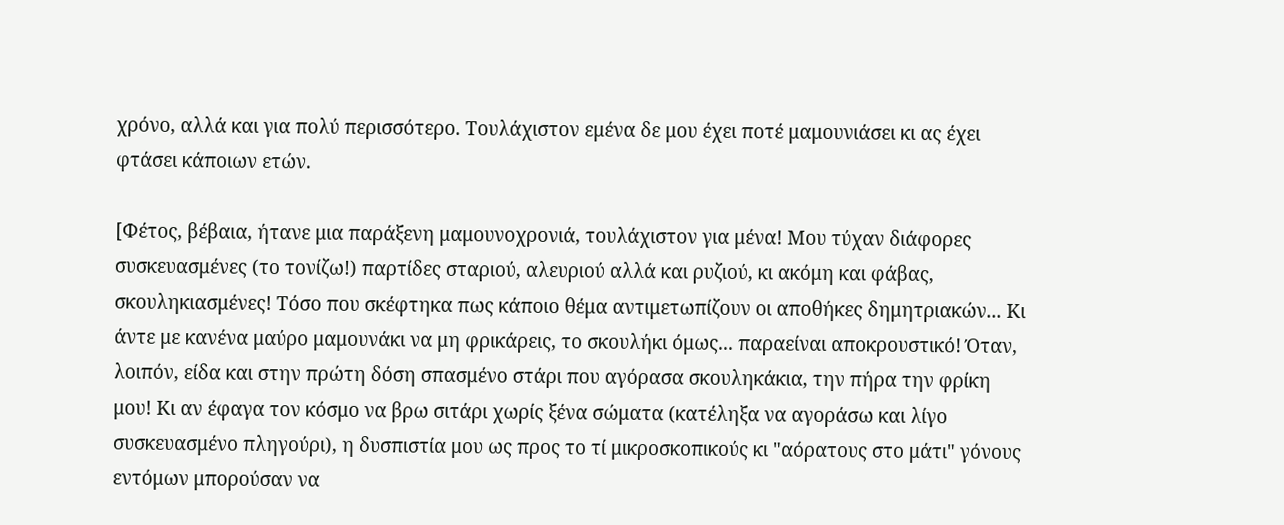χρόνο, αλλά και για πολύ περισσότερο. Τουλάχιστον εμένα δε μου έχει ποτέ μαμουνιάσει κι ας έχει φτάσει κάποιων ετών.

[Φέτος, βέβαια, ήτανε μια παράξενη μαμουνοχρονιά, τουλάχιστον για μένα! Μου τύχαν διάφορες συσκευασμένες (το τονίζω!) παρτίδες σταριού, αλευριού αλλά και ρυζιού, κι ακόμη και φάβας, σκουληκιασμένες! Τόσο που σκέφτηκα πως κάποιο θέμα αντιμετωπίζουν οι αποθήκες δημητριακών... Κι άντε με κανένα μαύρο μαμουνάκι να μη φρικάρεις, το σκουλήκι όμως... παραείναι αποκρουστικό! Όταν, λοιπόν, είδα και στην πρώτη δόση σπασμένο στάρι που αγόρασα σκουληκάκια, την πήρα την φρίκη μου! Κι αν έφαγα τον κόσμο να βρω σιτάρι χωρίς ξένα σώματα (κατέληξα να αγοράσω και λίγο συσκευασμένο πληγούρι), η δυσπιστία μου ως προς το τί μικροσκοπικούς κι "αόρατους στο μάτι" γόνους εντόμων μπορούσαν να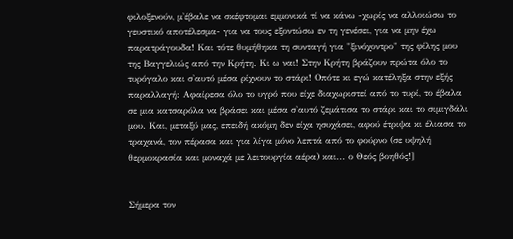φιλοξενούν, μ'έβαλε να σκέφτομαι εμμονικά τί να κάνω -χωρίς να αλλοιώσω το γευστικό αποτέλεσμα- για να τους εξοντώσω εν τη γενέσει, για να μην έχω παρατράγουδα! Και τότε θυμήθηκα τη συνταγή για "ξινόχοντρο" της φίλης μου της Βαγγελιώς από την Κρήτη. Κι ω ναι! Στην Κρήτη βράζουν πρώτα όλο το τυρόγαλο και σ'αυτό μέσα ρίχνουν το στάρι! Οπότε κι εγώ κατέληξα στην εξής παραλλαγή: Αφαίρεσα όλο το υγρό που είχε διαχωριστεί από το τυρί, το έβαλα σε μια κατσαρόλα να βράσει και μέσα σ'αυτό ζεμάτισα το στάρι και το σιμιγδάλι μου. Και, μεταξύ μας, επειδή ακόμη δεν είχα ησυχάσει, αφού έτριψα κι έλιασα το τραχανά, τον πέρασα και για λίγα μόνο λεπτά από το φούρνο (σε υψηλή θερμοκρασία και μοναχά με λειτουργία αέρα) και... ο Θεός βοηθός!]


Σήμερα τον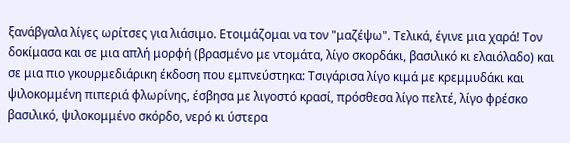ξανάβγαλα λίγες ωρίτσες για λιάσιμο. Ετοιμάζομαι να τον "μαζέψω". Τελικά, έγινε μια χαρά! Τον δοκίμασα και σε μια απλή μορφή (βρασμένο με ντομάτα, λίγο σκορδάκι, βασιλικό κι ελαιόλαδο) και σε μια πιο γκουρμεδιάρικη έκδοση που εμπνεύστηκα: Τσιγάρισα λίγο κιμά με κρεμμυδάκι και ψιλοκομμένη πιπεριά φλωρίνης, έσβησα με λιγοστό κρασί, πρόσθεσα λίγο πελτέ, λίγο φρέσκο βασιλικό, ψιλοκομμένο σκόρδο, νερό κι ύστερα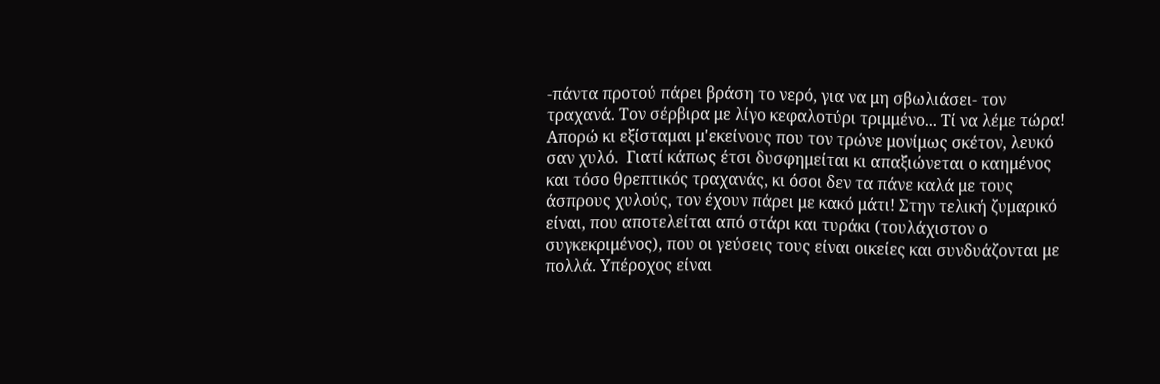-πάντα προτού πάρει βράση το νερό, για να μη σβωλιάσει- τον τραχανά. Τον σέρβιρα με λίγο κεφαλοτύρι τριμμένο... Τί να λέμε τώρα! Απορώ κι εξίσταμαι μ'εκείνους που τον τρώνε μονίμως σκέτον, λευκό σαν χυλό.  Γιατί κάπως έτσι δυσφημείται κι απαξιώνεται ο καημένος και τόσο θρεπτικός τραχανάς, κι όσοι δεν τα πάνε καλά με τους άσπρους χυλούς, τον έχουν πάρει με κακό μάτι! Στην τελική ζυμαρικό είναι, που αποτελείται από στάρι και τυράκι (τουλάχιστον ο συγκεκριμένος), που οι γεύσεις τους είναι οικείες και συνδυάζονται με πολλά. Υπέροχος είναι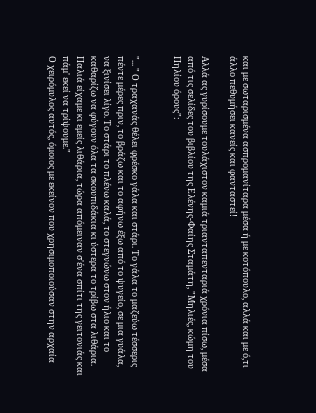και με σωταρισμένα ασπρομανίταρα μέσα ή με κοτόπουλο, αλλά και με ό,τι άλλο πεθυμήσει κανείς και φανταστεί!

Αλλά ας γυρίσουμε τουλάχιστον καμιά τριανταπενταριά χρόνια πίσω, μέσα από τις σελίδες του βιβλίου της Ελένης-Φαίης Σταμάτη, "Μηλιές, κώμη του Πηλίου όρους":


"... " Ο τραχανάς θέλει φρέσκο γάλα και στάρι. Το γάλα το μαζεύω τέσσερις πέντε μέρες πριν, το βράζω και το αφήνω έξω από το ψυγείο, σε μια γυάλα, να ξινίσει λίγο. Το στάρι το πλένω καλά, το στεγνώνω στον ήλιο και το καθαρίζω να φύγουν όλα τα σκουπιδάκια κι ύστερα το τρίβω στα λιθάρια. Παλιά είχαμε κι εμείς λιθάρια, τώρα απόμειναν σ'ένα σπίτι της γειτονιάς και πάμ' εκεί να τρίψουμε."
Ο χειρόμυλος αυτός, όμοιος με εκείνον που χρησιμοποιούσαν στην αρχαία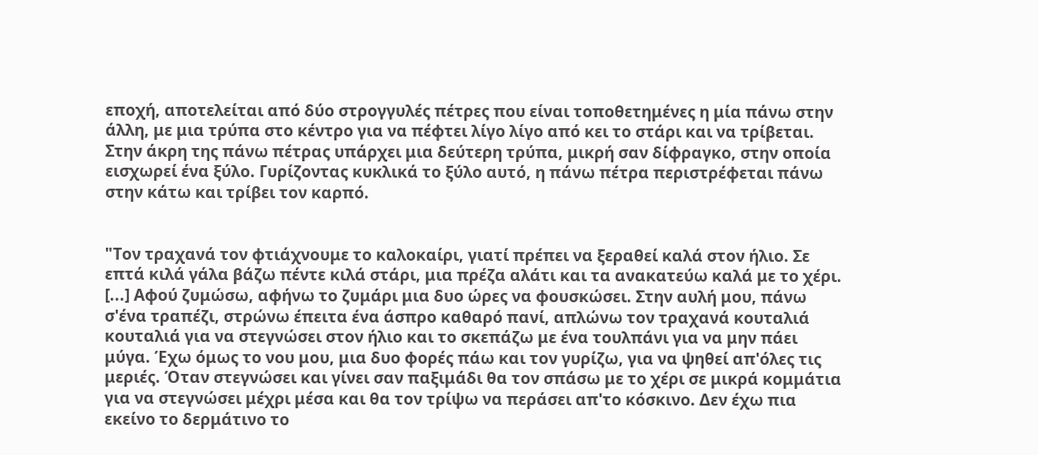εποχή, αποτελείται από δύο στρογγυλές πέτρες που είναι τοποθετημένες η μία πάνω στην άλλη, με μια τρύπα στο κέντρο για να πέφτει λίγο λίγο από κει το στάρι και να τρίβεται. Στην άκρη της πάνω πέτρας υπάρχει μια δεύτερη τρύπα, μικρή σαν δίφραγκο, στην οποία εισχωρεί ένα ξύλο. Γυρίζοντας κυκλικά το ξύλο αυτό, η πάνω πέτρα περιστρέφεται πάνω στην κάτω και τρίβει τον καρπό.


"Τον τραχανά τον φτιάχνουμε το καλοκαίρι, γιατί πρέπει να ξεραθεί καλά στον ήλιο. Σε επτά κιλά γάλα βάζω πέντε κιλά στάρι, μια πρέζα αλάτι και τα ανακατεύω καλά με το χέρι. [...] Αφού ζυμώσω, αφήνω το ζυμάρι μια δυο ώρες να φουσκώσει. Στην αυλή μου, πάνω σ'ένα τραπέζι, στρώνω έπειτα ένα άσπρο καθαρό πανί, απλώνω τον τραχανά κουταλιά κουταλιά για να στεγνώσει στον ήλιο και το σκεπάζω με ένα τουλπάνι για να μην πάει μύγα. Έχω όμως το νου μου, μια δυο φορές πάω και τον γυρίζω, για να ψηθεί απ'όλες τις μεριές. Όταν στεγνώσει και γίνει σαν παξιμάδι θα τον σπάσω με το χέρι σε μικρά κομμάτια για να στεγνώσει μέχρι μέσα και θα τον τρίψω να περάσει απ'το κόσκινο. Δεν έχω πια εκείνο το δερμάτινο το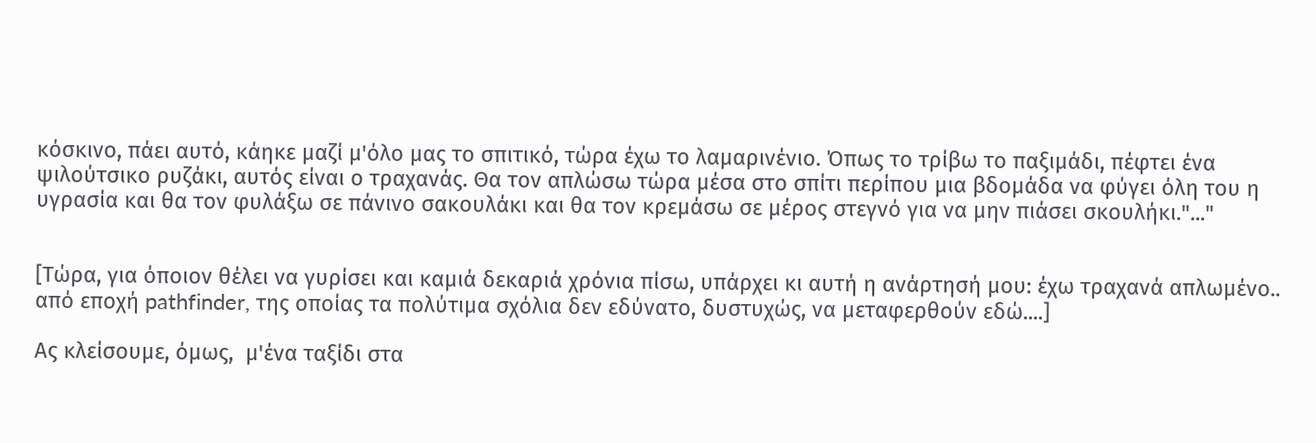κόσκινο, πάει αυτό, κάηκε μαζί μ'όλο μας το σπιτικό, τώρα έχω το λαμαρινένιο. Όπως το τρίβω το παξιμάδι, πέφτει ένα ψιλούτσικο ρυζάκι, αυτός είναι ο τραχανάς. Θα τον απλώσω τώρα μέσα στο σπίτι περίπου μια βδομάδα να φύγει όλη του η υγρασία και θα τον φυλάξω σε πάνινο σακουλάκι και θα τον κρεμάσω σε μέρος στεγνό για να μην πιάσει σκουλήκι."..."


[Τώρα, για όποιον θέλει να γυρίσει και καμιά δεκαριά χρόνια πίσω, υπάρχει κι αυτή η ανάρτησή μου: έχω τραχανά απλωμένο.. από εποχή pathfinder, της οποίας τα πολύτιμα σχόλια δεν εδύνατο, δυστυχώς, να μεταφερθούν εδώ....]

Ας κλείσουμε, όμως,  μ'ένα ταξίδι στα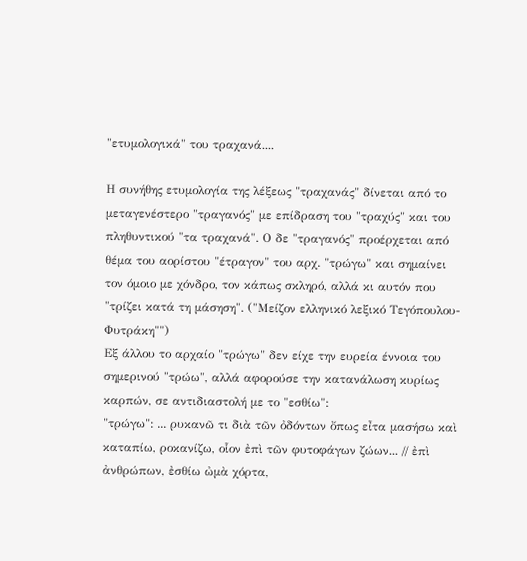"ετυμολογικά" του τραχανά....

Η συνήθης ετυμολογία της λέξεως "τραχανάς" δίνεται από το μεταγενέστερο "τραγανός" με επίδραση του "τραχύς" και του πληθυντικού "τα τραχανά". Ο δε "τραγανός" προέρχεται από θέμα του αορίστου "έτραγον" του αρχ. "τρώγω" και σημαίνει τον όμοιο με χόνδρο, τον κάπως σκληρό, αλλά κι αυτόν που "τρίζει κατά τη μάσηση". ("Μείζον ελληνικό λεξικό Τεγόπουλου- Φυτράκη"")
Εξ άλλου το αρχαίο "τρώγω" δεν είχε την ευρεία έννοια του σημερινού "τρώω", αλλά αφορούσε την κατανάλωση κυρίως καρπών, σε αντιδιαστολή με το "εσθίω":
"τρώγω": ... ρυκανῶ τι διὰ τῶν ὀδόντων ὄπως εἶτα μασήσω καὶ καταπίω, ροκανίζω, οἷον ἐπὶ τῶν φυτοφάγων ζώων... // ἐπὶ ἀνθρώπων, ἐσθίω ὠμὰ χόρτα,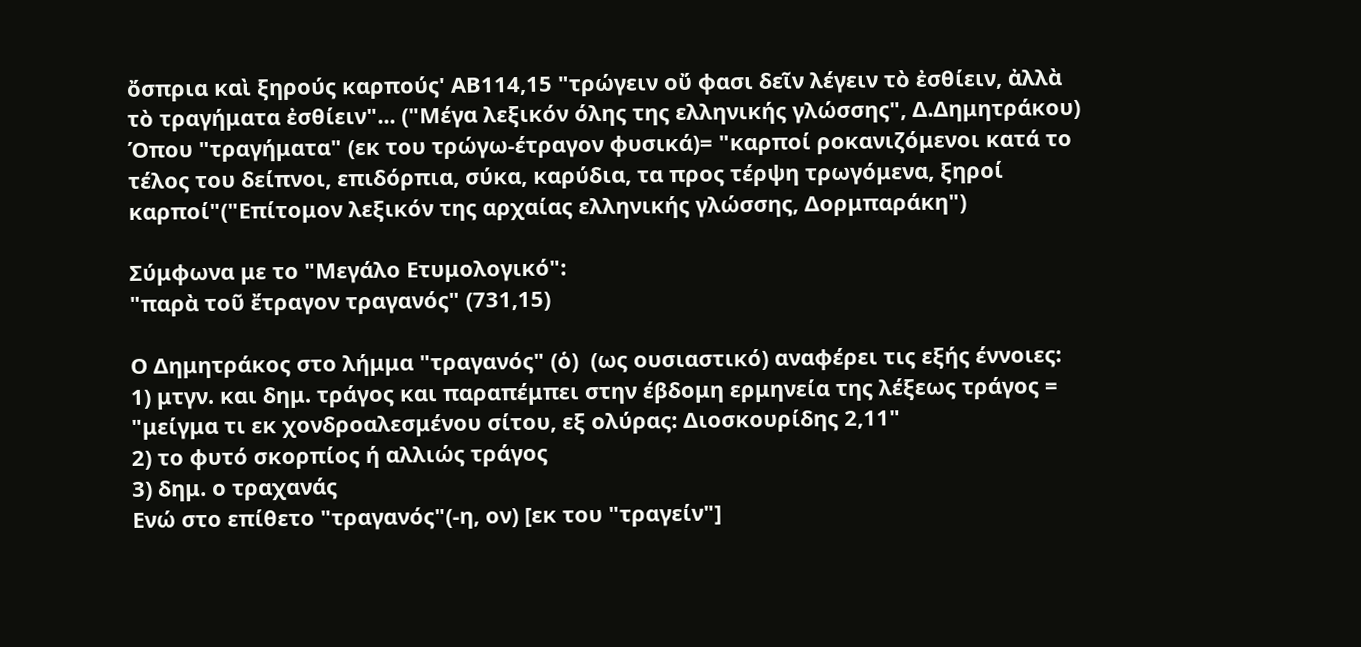ὄσπρια καὶ ξηρούς καρπούς' ΑΒ114,15 "τρώγειν οὔ φασι δεῖν λέγειν τὸ ἐσθίειν, ἀλλὰ τὸ τραγήματα ἐσθίειν"... ("Μέγα λεξικόν όλης της ελληνικής γλώσσης", Δ.Δημητράκου)
Όπου "τραγήματα" (εκ του τρώγω-έτραγον φυσικά)= "καρποί ροκανιζόμενοι κατά το τέλος του δείπνοι, επιδόρπια, σύκα, καρύδια, τα προς τέρψη τρωγόμενα, ξηροί καρποί"("Επίτομον λεξικόν της αρχαίας ελληνικής γλώσσης, Δορμπαράκη")

Σύμφωνα με το "Μεγάλο Ετυμολογικό":
"παρὰ τοῦ ἔτραγον τραγανός" (731,15)

Ο Δημητράκος στο λήμμα "τραγανός" (ὁ)  (ως ουσιαστικό) αναφέρει τις εξής έννοιες:
1) μτγν. και δημ. τράγος και παραπέμπει στην έβδομη ερμηνεία της λέξεως τράγος = "μείγμα τι εκ χονδροαλεσμένου σίτου, εξ ολύρας: Διοσκουρίδης 2,11"
2) το φυτό σκορπίος ή αλλιώς τράγος
3) δημ. ο τραχανάς
Ενώ στο επίθετο "τραγανός"(-η, ον) [εκ του "τραγείν"]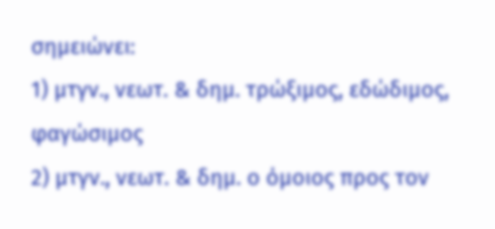σημειώνει:
1) μτγν., νεωτ. & δημ. τρώξιμος, εδώδιμος, φαγώσιμος
2) μτγν., νεωτ. & δημ. ο όμοιος προς τον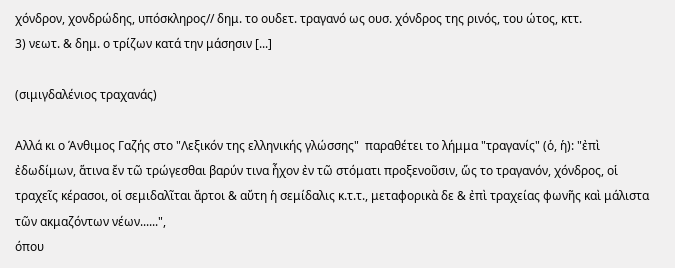χόνδρον, χονδρώδης, υπόσκληρος// δημ. το ουδετ. τραγανό ως ουσ. χόνδρος της ρινός, του ώτος, κττ.
3) νεωτ. & δημ. ο τρίζων κατά την μάσησιν [...]

(σιμιγδαλένιος τραχανάς)

Αλλά κι ο Άνθιμος Γαζής στο "Λεξικόν της ελληνικής γλώσσης"  παραθέτει το λήμμα "τραγανίς" (ὁ, ἡ): "ἐπὶ ἐδωδίμων, ἅτινα ἔν τῶ τρώγεσθαι βαρύν τινα ἦχον ἐν τῶ στόματι προξενοῦσιν, ὥς το τραγανόν, χόνδρος, οἱ τραχεῖς κέρασοι, οἱ σεμιδαλῖται ἄρτοι & αὔτη ἡ σεμίδαλις κ.τ.τ., μεταφορικὰ δε & ἐπὶ τραχείας φωνῆς καὶ μάλιστα τῶν ακμαζόντων νέων......",
όπου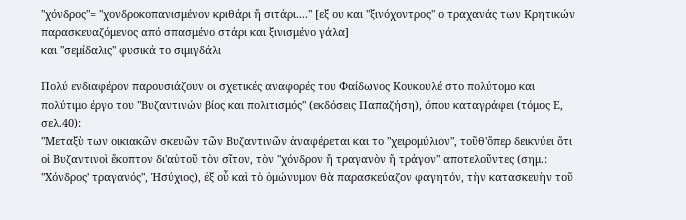"χόνδρος"= "χονδροκοπανισμένον κριθάρι ἤ σιτάρι...." [εξ ου και "ξινόχοντρος" ο τραχανάς των Κρητικών παρασκευαζόμενος από σπασμένο στάρι και ξινισμένο γάλα]
και "σεμίδαλις" φυσικά το σιμιγδάλι

Πολύ ενδιαφέρον παρουσιάζουν οι σχετικές αναφορές του Φαίδωνος Κουκουλέ στο πολύτομο και πολύτιμο έργο του "Βυζαντινών βίος και πολιτισμός" (εκδόσεις Παπαζήση), όπου καταγράφει (τόμος Ε, σελ.40):
"Μεταξὺ των οικιακῶν σκευῶν τῶν Βυζαντινῶν ἀναφέρεται και το "χειρομύλιον", τοῦθ'ὅπερ δεικνύει ὅτι οἱ Βυζαντινοὶ ἔκοπτον δι'αὐτοῦ τὸν σῖτον, τὸν "χόνδρον ἤ τραγανὸν ἤ τράγον" αποτελοῦντες (σημ.: "Χόνδρος' τραγανός", Ἠσύχιος), ἐξ οὗ καὶ τὸ ὁμώνυμον θὰ παρασκεύαζον φαγητόν, τὴν κατασκευὴν τοῦ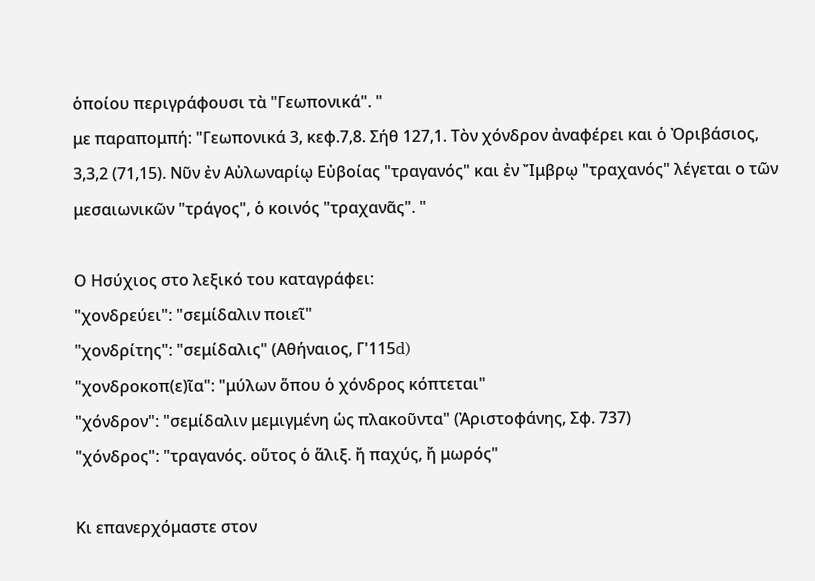ὁποίου περιγράφουσι τὰ "Γεωπονικά". "
με παραπομπή: "Γεωπονικά 3, κεφ.7,8. Σήθ 127,1. Τὸν χόνδρον ἀναφέρει και ὁ Ὀριβάσιος, 3,3,2 (71,15). Νῦν ἐν Αὐλωναρίῳ Εὐβοίας "τραγανός" και ἐν Ἴμβρῳ "τραχανός" λέγεται ο τῶν μεσαιωνικῶν "τράγος", ὁ κοινός "τραχανᾶς". "

Ο Ησύχιος στο λεξικό του καταγράφει:
"χονδρεύει": "σεμίδαλιν ποιεῖ"
"χονδρίτης": "σεμίδαλις" (Αθήναιος, Γ'115d)
"χονδροκοπ(ε)ῖα": "μύλων ὅπου ὁ χόνδρος κόπτεται"
"χόνδρον": "σεμίδαλιν μεμιγμένη ὡς πλακοῦντα" (Ἀριστοφάνης, Σφ. 737)
"χόνδρος": "τραγανός. οὕτος ὁ ἅλιξ. ἤ παχύς, ἤ μωρός"

Κι επανερχόμαστε στον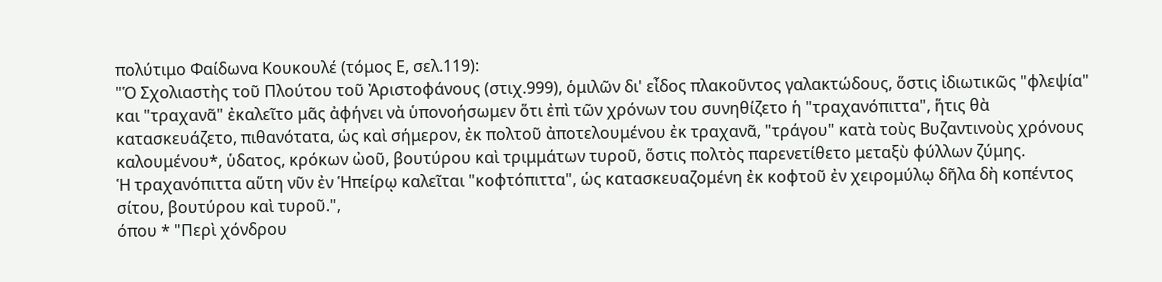πολύτιμο Φαίδωνα Κουκουλέ (τόμος Ε, σελ.119):
"Ὁ Σχολιαστὴς τοῦ Πλούτου τοῦ Ἀριστοφάνους (στιχ.999), ὁμιλῶν δι' εἶδος πλακοῦντος γαλακτώδους, ὅστις ἰδιωτικῶς "φλεψία" και "τραχανᾶ" ἐκαλεῖτο μᾶς ἀφήνει νὰ ὑπονοήσωμεν ὅτι ἐπὶ τῶν χρόνων του συνηθίζετο ἡ "τραχανόπιττα", ἥτις θὰ κατασκευάζετο, πιθανότατα, ὡς καὶ σήμερον, ἐκ πολτοῦ ἀποτελουμένου ἐκ τραχανᾶ, "τράγου" κατὰ τοὺς Βυζαντινοὺς χρόνους καλουμένου*, ὑδατος, κρόκων ὠοῦ, βουτύρου καὶ τριμμάτων τυροῦ, ὅστις πολτὸς παρενετίθετο μεταξὺ φύλλων ζύμης.
Ἡ τραχανόπιττα αὕτη νῦν ἐν Ἡπείρῳ καλεῖται "κοφτόπιττα", ὡς κατασκευαζομένη ἐκ κοφτοῦ ἐν χειρομύλῳ δῆλα δὴ κοπέντος σίτου, βουτύρου καὶ τυροῦ.",
όπου * "Περὶ χόνδρου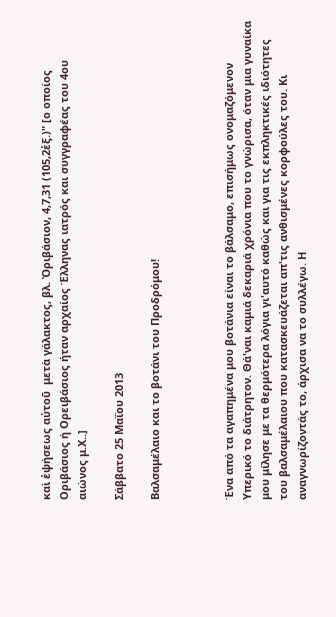καὶ ἑψήσεως αὐτοῦ  μετὰ γάλακτος, βλ. Ὀριβάσιον, 4,7,31 (105,2ἑξ.)" [ο οποίος Οριβάσιος ή Ορειβάσιος ήταν αρχαίος Έλληνας ιατρός και συγγραφέας του 4ου αιώνος μ.Χ..]

Σάββατο 25 Μαΐου 2013

Βαλσαμέλαιο και το βοτάνι του Προδρόμου!



Ένα από τα αγαπημένα μου βοτάνια είναι το βάλσαμο, επισήμως ονομαζόμενον Υπερικό το διάτρητον. Θά'ναι καμιά δεκαριά χρόνια που το γνώρισα, όταν μια γυναίκα μου μίλησε με τα θερμότερα λόγια γι'αυτό καθώς και για τις εκπληκτικές ιδιότητες του βαλσαμέλαιου που κατασκευάζεται απ'τις ανθισμένες κορφούλες του. Κι αναγνωρίζοντάς το, άρχισα να το συλλέγω. Η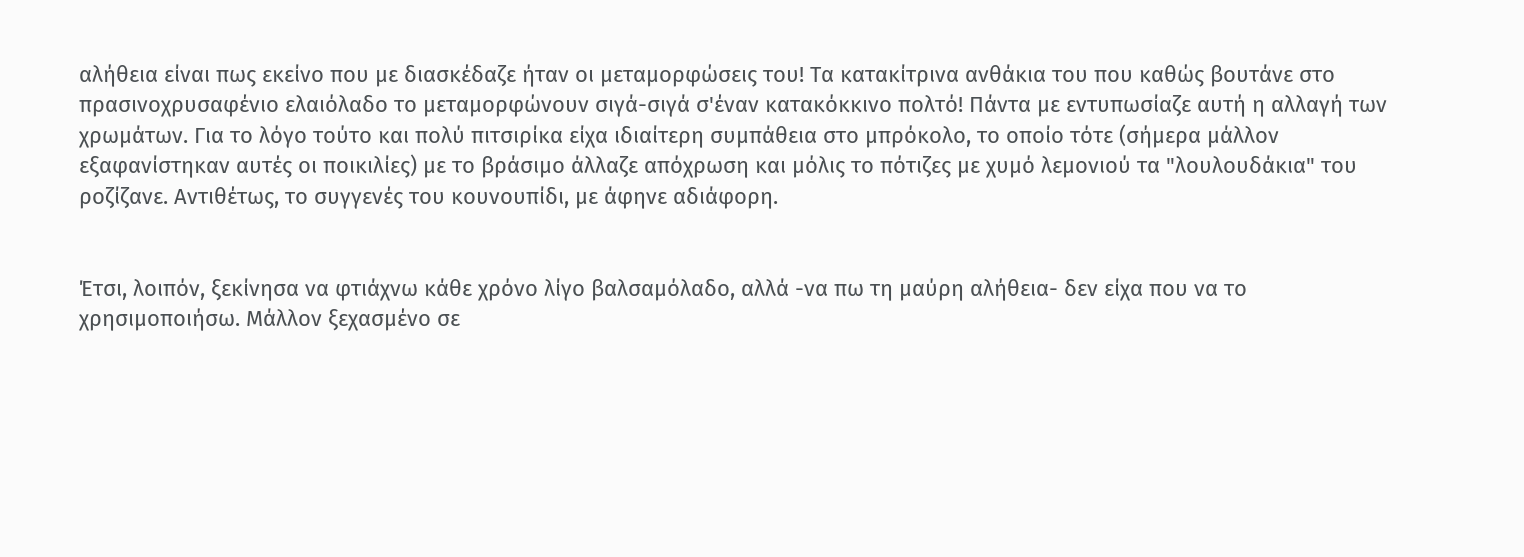αλήθεια είναι πως εκείνο που με διασκέδαζε ήταν οι μεταμορφώσεις του! Τα κατακίτρινα ανθάκια του που καθώς βουτάνε στο πρασινοχρυσαφένιο ελαιόλαδο το μεταμορφώνουν σιγά-σιγά σ'έναν κατακόκκινο πολτό! Πάντα με εντυπωσίαζε αυτή η αλλαγή των χρωμάτων. Για το λόγο τούτο και πολύ πιτσιρίκα είχα ιδιαίτερη συμπάθεια στο μπρόκολο, το οποίο τότε (σήμερα μάλλον εξαφανίστηκαν αυτές οι ποικιλίες) με το βράσιμο άλλαζε απόχρωση και μόλις το πότιζες με χυμό λεμονιού τα "λουλουδάκια" του ροζίζανε. Αντιθέτως, το συγγενές του κουνουπίδι, με άφηνε αδιάφορη.


Έτσι, λοιπόν, ξεκίνησα να φτιάχνω κάθε χρόνο λίγο βαλσαμόλαδο, αλλά -να πω τη μαύρη αλήθεια- δεν είχα που να το χρησιμοποιήσω. Μάλλον ξεχασμένο σε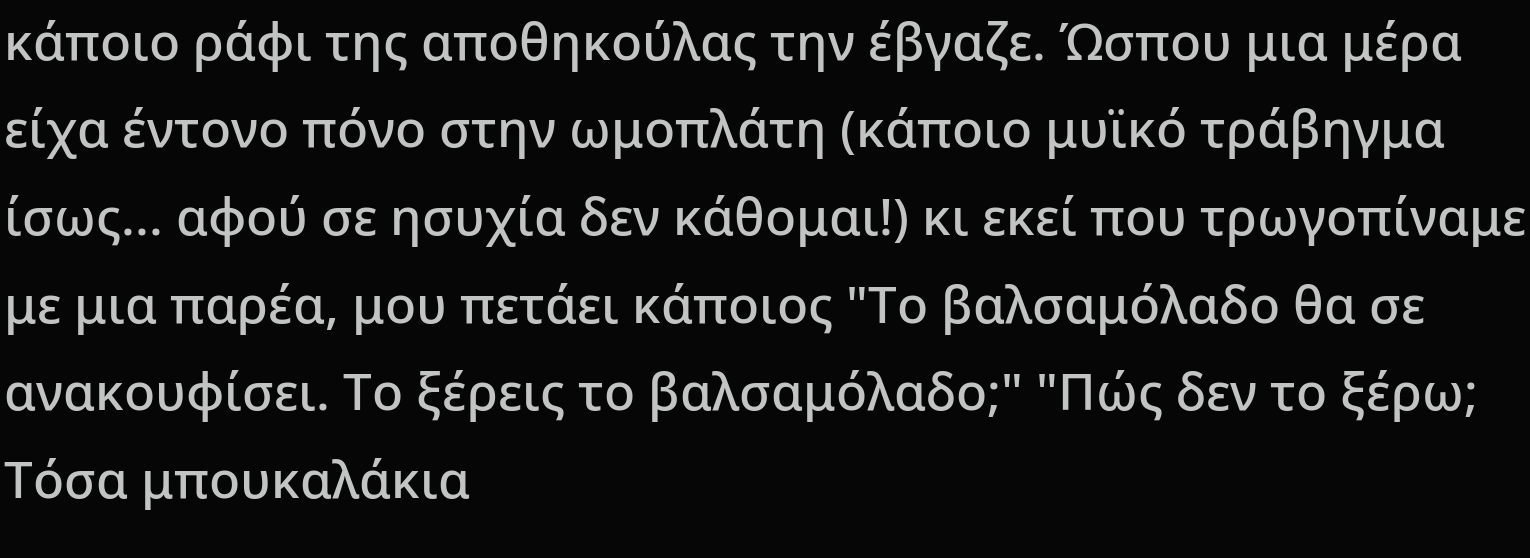κάποιο ράφι της αποθηκούλας την έβγαζε. Ώσπου μια μέρα είχα έντονο πόνο στην ωμοπλάτη (κάποιο μυϊκό τράβηγμα ίσως... αφού σε ησυχία δεν κάθομαι!) κι εκεί που τρωγοπίναμε με μια παρέα, μου πετάει κάποιος "Το βαλσαμόλαδο θα σε ανακουφίσει. Το ξέρεις το βαλσαμόλαδο;" "Πώς δεν το ξέρω; Τόσα μπουκαλάκια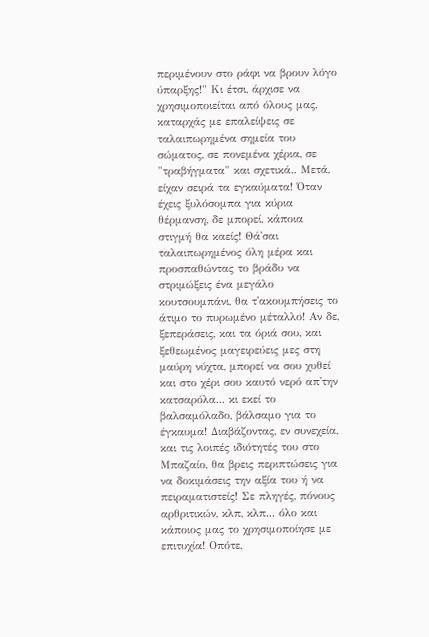περιμένουν στο ράφι να βρουν λόγο ύπαρξης!" Κι έτσι, άρχισε να χρησιμοποιείται από όλους μας, καταρχάς με επαλείψεις σε ταλαιπωρημένα σημεία του σώματος, σε πονεμένα χέρια, σε "τραβήγματα" και σχετικά.. Μετά, είχαν σειρά τα εγκαύματα! Όταν έχεις ξυλόσομπα για κύρια θέρμανση, δε μπορεί, κάποια στιγμή θα καείς! Θά'σαι ταλαιπωρημένος όλη μέρα και προσπαθώντας το βράδυ να στριμώξεις ένα μεγάλο κουτσουμπάνι, θα τ'ακουμπήσεις το άτιμο το πυρωμένο μέταλλο! Αν δε, ξεπεράσεις, και τα όριά σου, και ξεθεωμένος μαγειρεύεις μες στη μαύρη νύχτα, μπορεί να σου χυθεί και στο χέρι σου καυτό νερό απ'την κατσαρόλα... κι εκεί το βαλσαμόλαδο, βάλσαμο για το έγκαυμα! Διαβάζοντας, εν συνεχεία, και τις λοιπές ιδιότητές του στο Μπαζαίο, θα βρεις περιπτώσεις για να δοκιμάσεις την αξία του ή να πειραματιστείς! Σε πληγές, πόνους αρθριτικών, κλπ, κλπ... όλο και κάποιος μας το χρησιμοποίησε με επιτυχία! Οπότε,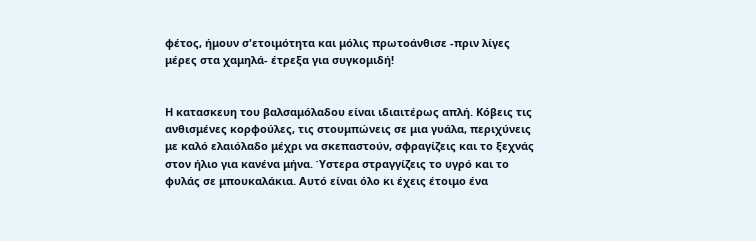φέτος, ήμουν σ'ετοιμότητα και μόλις πρωτοάνθισε -πριν λίγες μέρες στα χαμηλά- έτρεξα για συγκομιδή!


Η κατασκευη του βαλσαμόλαδου είναι ιδιαιτέρως απλή. Κόβεις τις ανθισμένες κορφούλες, τις στουμπώνεις σε μια γυάλα, περιχύνεις με καλό ελαιόλαδο μέχρι να σκεπαστούν, σφραγίζεις και το ξεχνάς στον ήλιο για κανένα μήνα. Ύστερα στραγγίζεις το υγρό και το φυλάς σε μπουκαλάκια. Αυτό είναι όλο κι έχεις έτοιμο ένα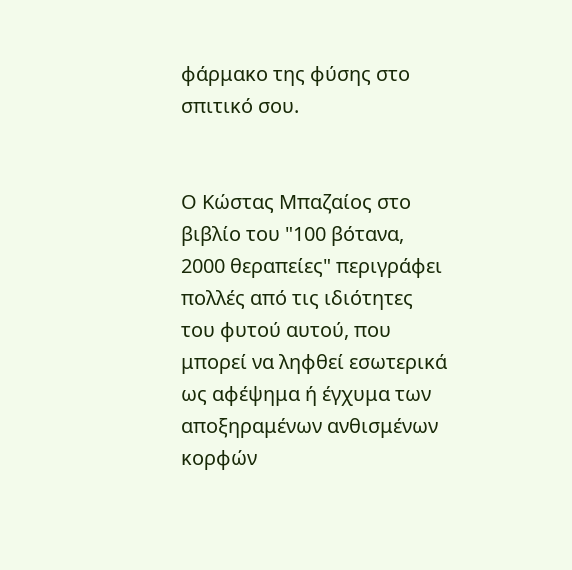φάρμακο της φύσης στο σπιτικό σου.


Ο Κώστας Μπαζαίος στο βιβλίο του "100 βότανα, 2000 θεραπείες" περιγράφει πολλές από τις ιδιότητες του φυτού αυτού, που μπορεί να ληφθεί εσωτερικά ως αφέψημα ή έγχυμα των αποξηραμένων ανθισμένων κορφών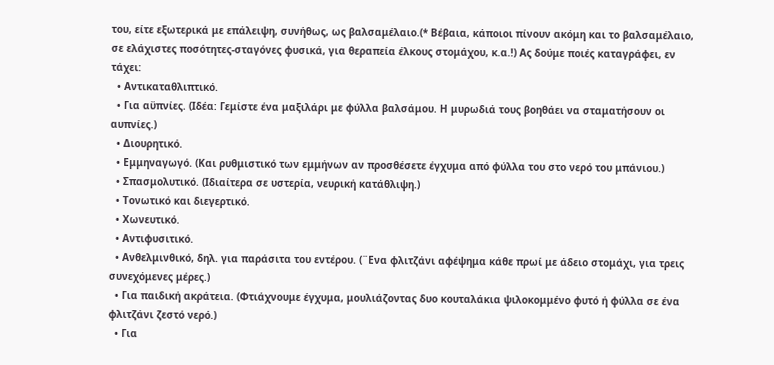του, είτε εξωτερικά με επάλειψη, συνήθως, ως βαλσαμέλαιο.(* Βέβαια, κάποιοι πίνουν ακόμη και το βαλσαμέλαιο, σε ελάχιστες ποσότητες-σταγόνες φυσικά, για θεραπεία έλκους στομάχου, κ.α.!) Ας δούμε ποιές καταγράφει, εν τάχει:
  • Αντικαταθλιπτικό.
  • Για αϋπνίες. (Ιδέα: Γεμίστε ένα μαξιλάρι με φύλλα βαλσάμου. Η μυρωδιά τους βοηθάει να σταματήσουν οι αυπνίες.)
  • Διουρητικό.
  • Εμμηναγωγό. (Και ρυθμιστικό των εμμήνων αν προσθέσετε έγχυμα από φύλλα του στο νερό του μπάνιου.)
  • Σπασμολυτικό. (Ιδιαίτερα σε υστερία, νευρική κατάθλιψη.)
  • Τονωτικό και διεγερτικό.
  • Χωνευτικό.
  • Αντιφυσιτικό.
  • Ανθελμινθικό, δηλ. για παράσιτα του εντέρου. (¨Ενα φλιτζάνι αφέψημα κάθε πρωί με άδειο στομάχι, για τρεις συνεχόμενες μέρες.)
  • Για παιδική ακράτεια. (Φτιάχνουμε έγχυμα, μουλιάζοντας δυο κουταλάκια ψιλοκομμένο φυτό ή φύλλα σε ένα φλιτζάνι ζεστό νερό.)
  • Για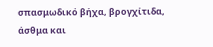σπασμωδικό βήχα, βρογχίτιδα, άσθμα και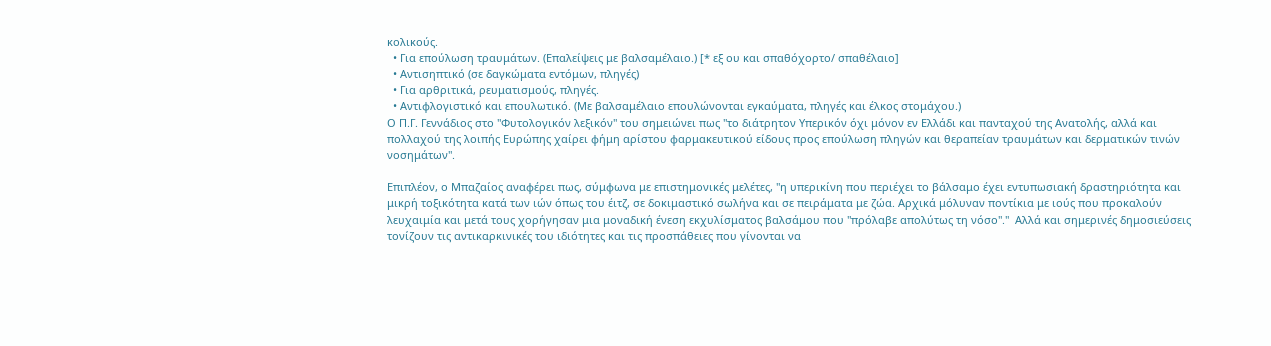κολικούς.
  • Για επούλωση τραυμάτων. (Επαλείψεις με βαλσαμέλαιο.) [* εξ ου και σπαθόχορτο/ σπαθέλαιο]
  • Αντισηπτικό (σε δαγκώματα εντόμων, πληγές)
  • Για αρθριτικά, ρευματισμούς, πληγές.
  • Αντιφλογιστικό και επουλωτικό. (Με βαλσαμέλαιο επουλώνονται εγκαύματα, πληγές και έλκος στομάχου.)
Ο Π.Γ. Γεννάδιος στο "Φυτολογικόν λεξικόν" του σημειώνει πως "το διάτρητον Υπερικόν όχι μόνον εν Ελλάδι και πανταχού της Ανατολής, αλλά και πολλαχού της λοιπής Ευρώπης χαίρει φήμη αρίστου φαρμακευτικού είδους προς επούλωση πληγών και θεραπείαν τραυμάτων και δερματικών τινών νοσημάτων".

Επιπλέον, ο Μπαζαίος αναφέρει πως, σύμφωνα με επιστημονικές μελέτες, "η υπερικίνη που περιέχει το βάλσαμο έχει εντυπωσιακή δραστηριότητα και μικρή τοξικότητα κατά των ιών όπως του έιτζ, σε δοκιμαστικό σωλήνα και σε πειράματα με ζώα. Αρχικά μόλυναν ποντίκια με ιούς που προκαλούν λευχαιμία και μετά τους χορήγησαν μια μοναδική ένεση εκχυλίσματος βαλσάμου που "πρόλαβε απολύτως τη νόσο"."  Αλλά και σημερινές δημοσιεύσεις τονίζουν τις αντικαρκινικές του ιδιότητες και τις προσπάθειες που γίνονται να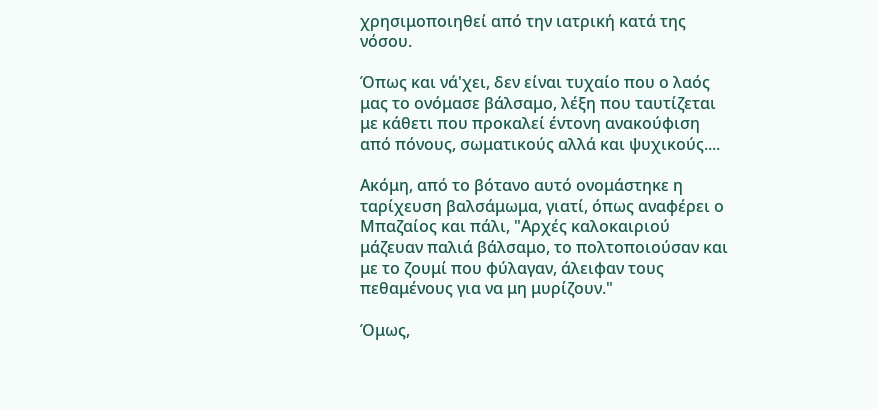χρησιμοποιηθεί από την ιατρική κατά της νόσου.

Όπως και νά'χει, δεν είναι τυχαίο που ο λαός μας το ονόμασε βάλσαμο, λέξη που ταυτίζεται με κάθετι που προκαλεί έντονη ανακούφιση από πόνους, σωματικούς αλλά και ψυχικούς....

Ακόμη, από το βότανο αυτό ονομάστηκε η ταρίχευση βαλσάμωμα, γιατί, όπως αναφέρει ο Μπαζαίος και πάλι, "Αρχές καλοκαιριού μάζευαν παλιά βάλσαμο, το πολτοποιούσαν και με το ζουμί που φύλαγαν, άλειφαν τους πεθαμένους για να μη μυρίζουν."

Όμως,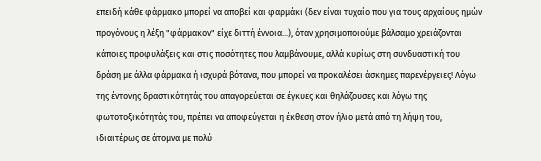επειδή κάθε φάρμακο μπορεί να αποβεί και φαρμάκι (δεν είναι τυχαίο που για τους αρχαίους ημών προγόνους η λέξη "φάρμακον" είχε διττή έννοια...), όταν χρησιμοποιούμε βάλσαμο χρειάζονται κάποιες προφυλάξεις και στις ποσότητες που λαμβάνουμε, αλλά κυρίως στη συνδυαστική του δράση με άλλα φάρμακα ή ισχυρά βότανα, που μπορεί να προκαλέσει άσκημες παρενέργειες! Λόγω της έντονης δραστικότητάς του απαγορεύεται σε έγκυες και θηλάζουσες και λόγω της φωτοτοξικότητάς του, πρέπει να αποφεύγεται η έκθεση στον ήλιο μετά από τη λήψη του, ιδιαιτέρως σε άτομνα με πολύ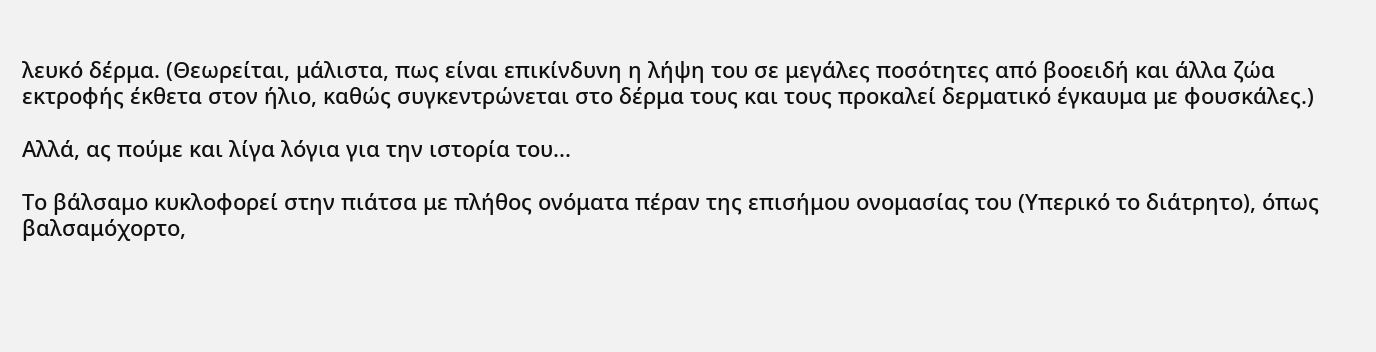λευκό δέρμα. (Θεωρείται, μάλιστα, πως είναι επικίνδυνη η λήψη του σε μεγάλες ποσότητες από βοοειδή και άλλα ζώα εκτροφής έκθετα στον ήλιο, καθώς συγκεντρώνεται στο δέρμα τους και τους προκαλεί δερματικό έγκαυμα με φουσκάλες.)

Αλλά, ας πούμε και λίγα λόγια για την ιστορία του...

Το βάλσαμο κυκλοφορεί στην πιάτσα με πλήθος ονόματα πέραν της επισήμου ονομασίας του (Υπερικό το διάτρητο), όπως βαλσαμόχορτο,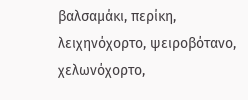βαλσαμάκι, περίκη, λειχηνόχορτο, ψειροβότανο, χελωνόχορτο,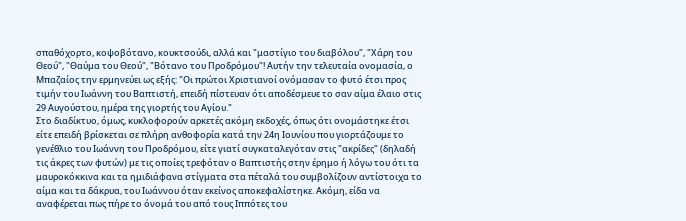σπαθόχορτο, κοψοβότανο, κουκτσούδι, αλλά και "μαστίγιο του διαβόλου", "Χάρη του Θεού", "Θαύμα του Θεού", "Βότανο του Προδρόμου"! Αυτήν την τελευταία ονομασία, ο Μπαζαίος την ερμηνεύει ως εξής: "Οι πρώτοι Χριστιανοί ονόμασαν το φυτό έτσι προς τιμήν του Ιωάννη του Βαπτιστή, επειδή πίστευαν ότι αποδέσμευε το σαν αίμα έλαιο στις 29 Αυγούστου, ημέρα της γιορτής του Αγίου."
Στο διαδίκτυο, όμως, κυκλοφορούν αρκετές ακόμη εκδοχές, όπως ότι ονομάστηκε έτσι είτε επειδή βρίσκεται σε πλήρη ανθοφορία κατά την 24η Ιουνίου που γιορτάζουμε το γενέθλιο του Ιωάννη του Προδρόμου, είτε γιατί συγκαταλεγόταν στις "ακρίδες" (δηλαδή τις άκρες των φυτών) με τις οποίες τρεφόταν ο Βαπτιστής στην έρημο ή λόγω του ότι τα μαυροκόκκινα και τα ημιδιάφανα στίγματα στα πέταλά του συμβολίζουν αντίστοιχα το αίμα και τα δάκρυα, του Ιωάννου όταν εκείνος αποκεφαλίστηκε. Ακόμη, είδα να αναφέρεται πως πήρε το όνομά του από τους Ιππότες του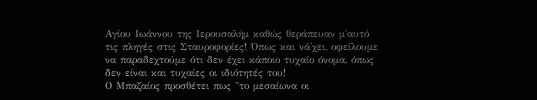Αγίου Ιωάννου της Ιερουσαλήμ καθώς θεράπευαν μ'αυτό τις πληγές στις Σταυροφορίες! Όπως και νά'χει, οφείλουμε να παραδεχτούμε ότι δεν έχει κάποιο τυχαίο όνομα, όπως δεν είναι και τυχαίες οι ιδιότητές του!
Ο Μπαζαίος προσθέτει πως "το μεσαίωνα οι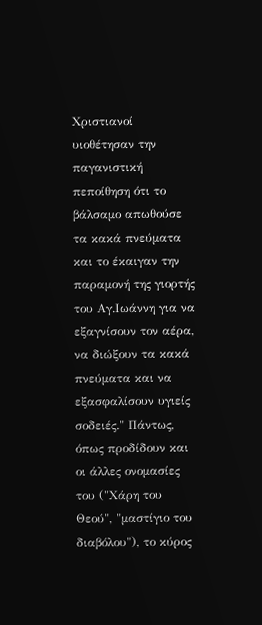Χριστιανοί υιοθέτησαν την παγανιστική πεποίθηση ότι το βάλσαμο απωθούσε τα κακά πνεύματα και το έκαιγαν την παραμονή της γιορτής του Αγ.Ιωάννη για να εξαγνίσουν τον αέρα, να διώξουν τα κακά πνεύματα και να εξασφαλίσουν υγιείς σοδειές." Πάντως, όπως προδίδουν και οι άλλες ονομασίες του ("Χάρη του Θεού", "μαστίγιο του διαβόλου"), το κύρος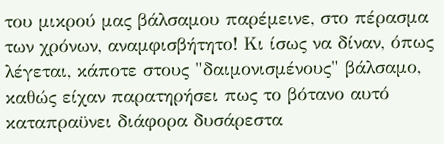του μικρού μας βάλσαμου παρέμεινε, στο πέρασμα των χρόνων, αναμφισβήτητο! Κι ίσως να δίναν, όπως λέγεται, κάποτε στους "δαιμονισμένους" βάλσαμο, καθώς είχαν παρατηρήσει πως το βότανο αυτό καταπραϋνει διάφορα δυσάρεστα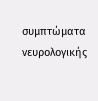συμπτώματα νευρολογικής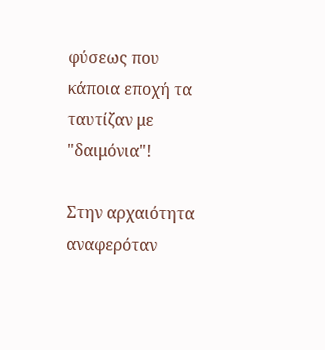φύσεως που κάποια εποχή τα ταυτίζαν με "δαιμόνια"!

Στην αρχαιότητα αναφερόταν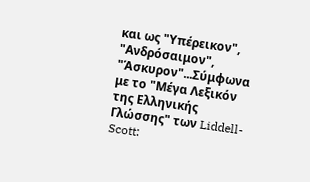και ως "Υπέρεικον", "Ανδρόσαιμον", "Άσκυρον"...Σύμφωνα με το "Μέγα Λεξικόν της Ελληνικής Γλώσσης" των Liddell-Scott: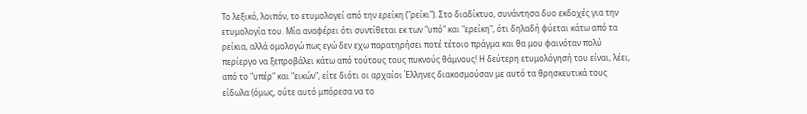Το λεξικό, λοιπόν, το ετυμολογεί από την ερείκη ("ρείκι"). Στο διαδίκτυο, συνάντησα δυο εκδοχές για την ετυμολογία του. Μία αναφέρει ότι συντίθεται εκ των "υπό" και "ερείκη", ότι δηλαδή φύεται κάτω από τα ρείκια, αλλά ομολογώ πως εγώ δεν εχω παρατηρήσει ποτέ τέτοιο πράγμα και θα μου φαινόταν πολύ περίεργο να ξεπροβάλει κάτω από τούτους τους πυκνούς θάμνους! Η δεύτερη ετυμολόγησή του είναι, λέει, από το "υπέρ" και "εικών", είτε διότι οι αρχαίοι Έλληνες διακοσμούσαν με αυτό τα θρησκευτικά τους είδωλα (όμως, ούτε αυτό μπόρεσα να το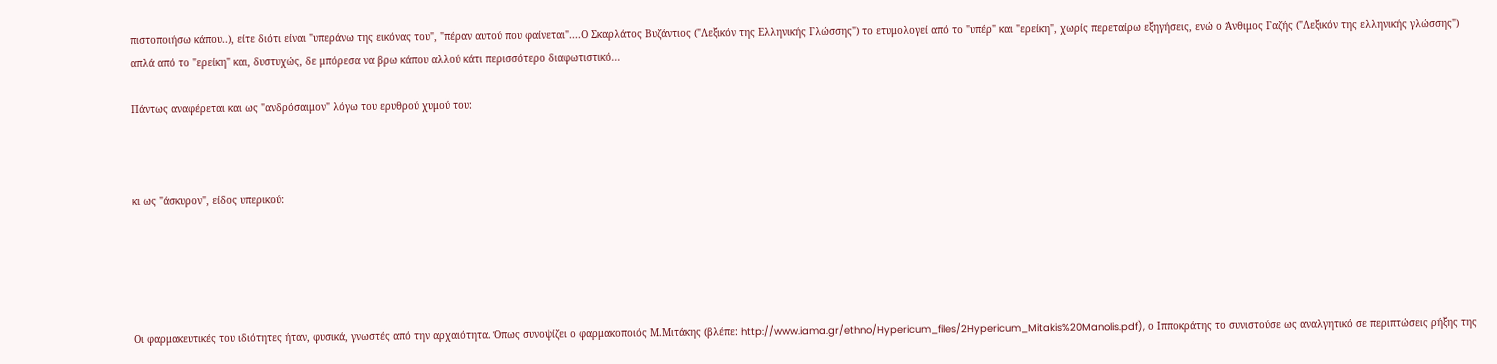πιστοποιήσω κάπου..), είτε διότι είναι "υπεράνω της εικόνας του", "πέραν αυτού που φαίνεται"....Ο Σκαρλάτος Βυζάντιος ("Λεξικόν της Ελληνικής Γλώσσης") το ετυμολογεί από το "υπέρ" και "ερείκη", χωρίς περεταίρω εξηγήσεις, ενώ ο Άνθιμος Γαζής ("Λεξικόν της ελληνικής γλώσσης") απλά από το "ερείκη" και, δυστυχώς, δε μπόρεσα να βρω κάπου αλλού κάτι περισσότερο διαφωτιστικό...

Πάντως αναφέρεται και ως "ανδρόσαιμον" λόγω του ερυθρού χυμού του:



κι ως "άσκυρον", είδος υπερικού:





Οι φαρμακευτικές του ιδιότητες ήταν, φυσικά, γνωστές από την αρχαιότητα. Όπως συνοψίζει ο φαρμακοποιός Μ.Μιτάκης (βλέπε: http://www.iama.gr/ethno/Hypericum_files/2Hypericum_Mitakis%20Manolis.pdf), ο Ιπποκράτης το συνιστούσε ως αναλγητικό σε περιπτώσεις ρήξης της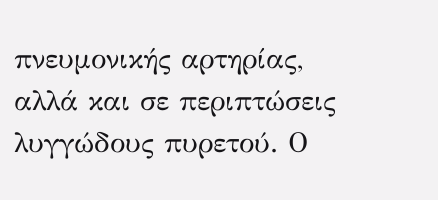πνευμονικής αρτηρίας, αλλά και σε περιπτώσεις λυγγώδους πυρετού. Ο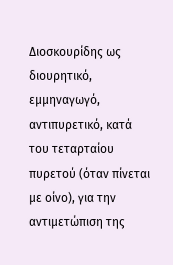Διοσκουρίδης ως διουρητικό, εμμηναγωγό, αντιπυρετικό, κατά του τεταρταίου πυρετού (όταν πίνεται με οίνο), για την αντιμετώπιση της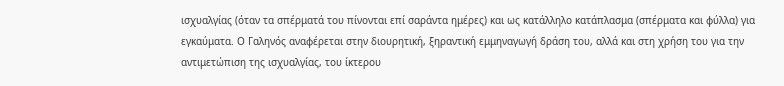ισχυαλγίας (όταν τα σπέρματά του πίνονται επί σαράντα ημέρες) και ως κατάλληλο κατάπλασμα (σπέρματα και φύλλα) για εγκαύματα. Ο Γαληνός αναφέρεται στην διουρητική, ξηραντική εμμηναγωγή δράση του, αλλά και στη χρήση του για την αντιμετώπιση της ισχυαλγίας, του ίκτερου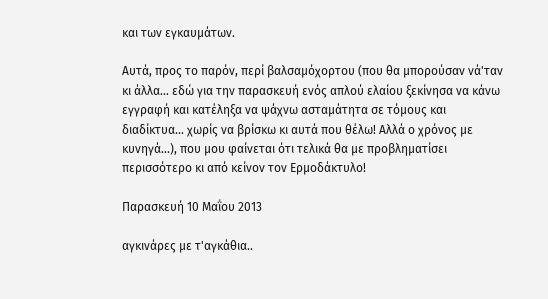και των εγκαυμάτων.

Αυτά, προς το παρόν, περί βαλσαμόχορτου (που θα μπορούσαν νά'ταν κι άλλα... εδώ για την παρασκευή ενός απλού ελαίου ξεκίνησα να κάνω εγγραφή και κατέληξα να ψάχνω ασταμάτητα σε τόμους και διαδίκτυα... χωρίς να βρίσκω κι αυτά που θέλω! Αλλά ο χρόνος με κυνηγά...), που μου φαίνεται ότι τελικά θα με προβληματίσει περισσότερο κι από κείνον τον Ερμοδάκτυλο!

Παρασκευή 10 Μαΐου 2013

αγκινάρες με τ'αγκάθια..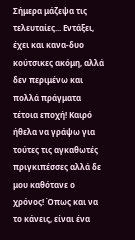Σήμερα μάζεψα τις τελευταίες... Εντάξει, έχει και κανα-δυο κούτσικες ακόμη, αλλά δεν περιμένω και πολλά πράγματα τέτοια εποχή! Καιρό ήθελα να γράψω για τούτες τις αγκαθωτές πριγκιπέσσες αλλά δε μου καθότανε ο χρόνος! Όπως και να το κάνεις, είναι ένα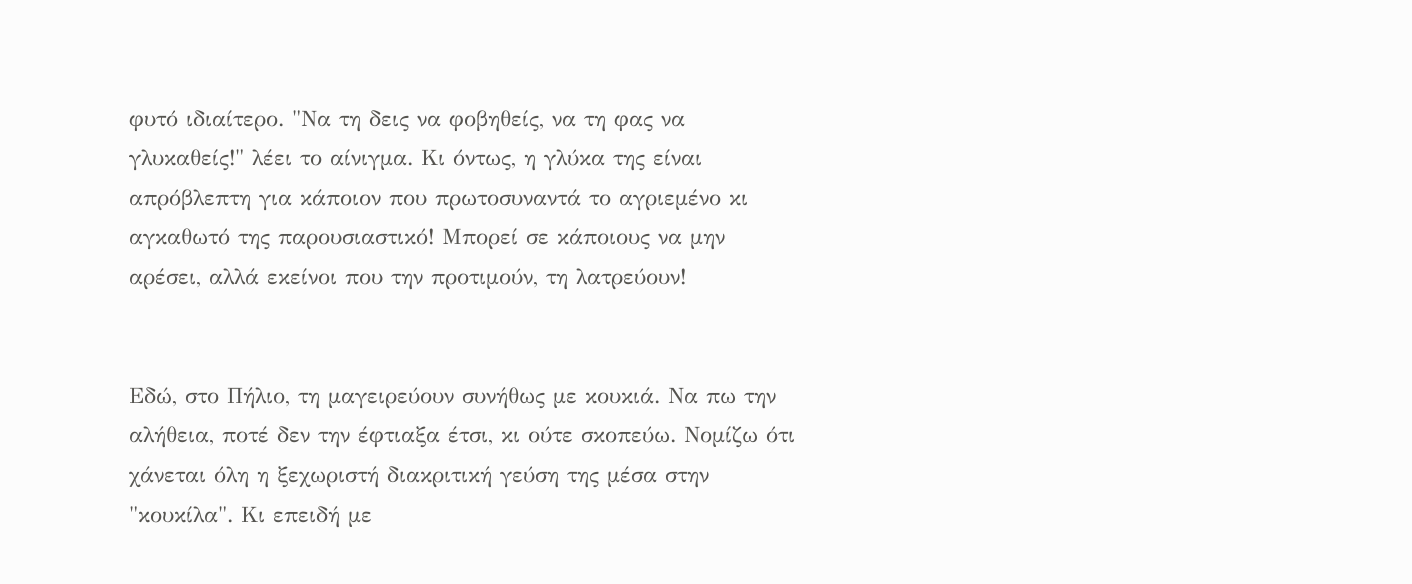φυτό ιδιαίτερο. "Να τη δεις να φοβηθείς, να τη φας να γλυκαθείς!" λέει το αίνιγμα. Κι όντως, η γλύκα της είναι απρόβλεπτη για κάποιον που πρωτοσυναντά το αγριεμένο κι αγκαθωτό της παρουσιαστικό! Μπορεί σε κάποιους να μην αρέσει, αλλά εκείνοι που την προτιμούν, τη λατρεύουν!


Εδώ, στο Πήλιο, τη μαγειρεύουν συνήθως με κουκιά. Να πω την αλήθεια, ποτέ δεν την έφτιαξα έτσι, κι ούτε σκοπεύω. Νομίζω ότι χάνεται όλη η ξεχωριστή διακριτική γεύση της μέσα στην "κουκίλα". Κι επειδή με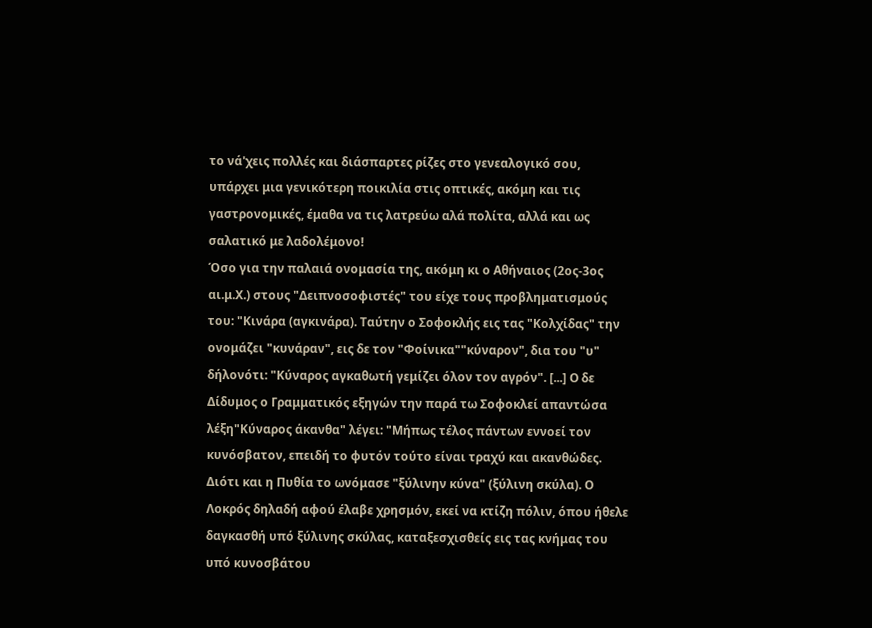το νά'χεις πολλές και διάσπαρτες ρίζες στο γενεαλογικό σου, υπάρχει μια γενικότερη ποικιλία στις οπτικές, ακόμη και τις γαστρονομικές, έμαθα να τις λατρεύω αλά πολίτα, αλλά και ως σαλατικό με λαδολέμονο!
Όσο για την παλαιά ονομασία της, ακόμη κι ο Αθήναιος (2ος-3ος αι.μ.Χ.) στους "Δειπνοσοφιστές" του είχε τους προβληματισμούς του: "Κινάρα (αγκινάρα). Ταύτην ο Σοφοκλής εις τας "Κολχίδας" την ονομάζει "κυνάραν", εις δε τον "Φοίνικα""κύναρον", δια του "υ" δήλονότι: "Κύναρος αγκαθωτή γεμίζει όλον τον αγρόν". [...] Ο δε Δίδυμος ο Γραμματικός εξηγών την παρά τω Σοφοκλεί απαντώσα λέξη"Κύναρος άκανθα" λέγει: "Μήπως τέλος πάντων εννοεί τον κυνόσβατον, επειδή το φυτόν τούτο είναι τραχύ και ακανθώδες. Διότι και η Πυθία το ωνόμασε "ξύλινην κύνα" (ξύλινη σκύλα). Ο Λοκρός δηλαδή αφού έλαβε χρησμόν, εκεί να κτίζη πόλιν, όπου ήθελε δαγκασθή υπό ξύλινης σκύλας, καταξεσχισθείς εις τας κνήμας του υπό κυνοσβάτου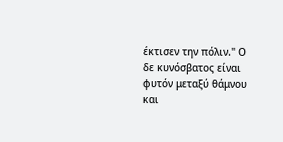έκτισεν την πόλιν." Ο δε κυνόσβατος είναι φυτόν μεταξύ θάμνου και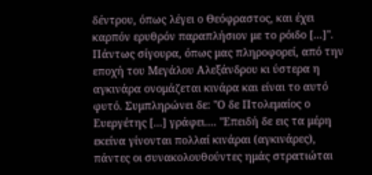δέντρου, όπως λέγει ο Θεόφραστος, και έχει καρπόν ερυθρόν παραπλήσιον με το ρόιδο [...]".
Πάντως σίγουρα, όπως μας πληροφορεί, από την εποχή του Μεγάλου Αλεξάνδρου κι ύστερα η αγκινάρα ονομάζεται κινάρα και είναι το αυτό φυτό. Συμπληρώνει δε: "Ο δε Πτολεμαίος ο Ευεργέτης [...] γράφει.... "Επειδή δε εις τα μέρη εκείνα γίνονται πολλαί κινάραι (αγκινάρες), πάντες οι συνακολουθούντες ημάς στρατιώται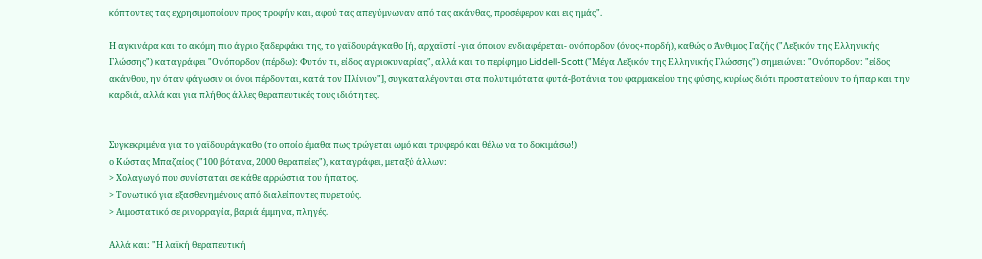κόπτοντες τας εχρησιμοποίουν προς τροφήν και, αφού τας απεγύμνωναν από τας ακάνθας, προσέφερον και εις ημάς".

Η αγκινάρα και το ακόμη πιο άγριο ξαδερφάκι της, το γαϊδουράγκαθο [ή, αρχαϊστί -για όποιον ενδιαφέρεται- ονόπορδον (όνος+πορδή), καθώς ο Άνθιμος Γαζής ("Λεξικόν της Ελληνικής Γλώσσης") καταγράφει "Ονόπορδον (πέρδω): Φυτόν τι, είδος αγριοκυναρίας", αλλά και το περίφημο Liddell-Scott ("Μέγα Λεξικόν της Ελληνικής Γλώσσης") σημειώνει: "Ονόπορδον: "είδος ακάνθου, ην όταν φάγωσιν οι όνοι πέρδονται, κατά τον Πλίνιον"], συγκαταλέγονται στα πολυτιμότατα φυτά-βοτάνια του φαρμακείου της φύσης, κυρίως διότι προστατεύουν το ήπαρ και την καρδιά, αλλά και για πλήθος άλλες θεραπευτικές τους ιδιότητες.


Συγκεκριμένα για το γαϊδουράγκαθο (το οποίο έμαθα πως τρώγεται ωμό και τρυφερό και θέλω να το δοκιμάσω!)
ο Κώστας Μπαζαίος ("100 βότανα, 2000 θεραπείες"), καταγράφει, μεταξύ άλλων:
> Χολαγωγό που συνίσταται σε κάθε αρρώστια του ήπατος.
> Τονωτικό για εξασθενημένους από διαλείποντες πυρετούς.
> Αιμοστατικό σε ρινορραγία, βαριά έμμηνα, πληγές.

Αλλά και: "Η λαϊκή θεραπευτική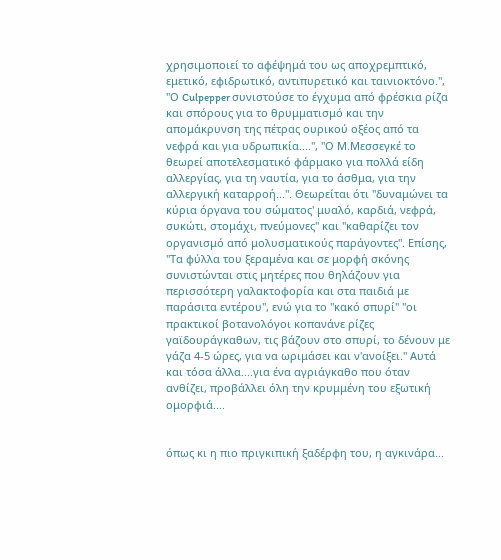χρησιμοποιεί το αφέψημά του ως αποχρεμπτικό, εμετικό, εφιδρωτικό, αντιπυρετικό και ταινιοκτόνο.", "Ο Culpepper συνιστούσε το έγχυμα από φρέσκια ρίζα και σπόρους για το θρυμματισμό και την απομάκρυνση της πέτρας ουρικού οξέος από τα νεφρά και για υδρωπικία....", "Ο Μ.Μεσσεγκέ το θεωρεί αποτελεσματικό φάρμακο για πολλά είδη αλλεργίας, για τη ναυτία, για το άσθμα, για την αλλεργική καταρροή...". Θεωρείται ότι "δυναμώνει τα κύρια όργανα του σώματος' μυαλό, καρδιά, νεφρά, συκώτι, στομάχι, πνεύμονες" και "καθαρίζει τον οργανισμό από μολυσματικούς παράγοντες". Επίσης, "Τα φύλλα του ξεραμένα και σε μορφή σκόνης συνιστώνται στις μητέρες που θηλάζουν για περισσότερη γαλακτοφορία και στα παιδιά με παράσιτα εντέρου", ενώ για το "κακό σπυρί" "οι πρακτικοί βοτανολόγοι κοπανάνε ρίζες γαϊδουράγκαθων, τις βάζουν στο σπυρί, το δένουν με γάζα 4-5 ώρες, για να ωριμάσει και ν'ανοίξει." Αυτά και τόσα άλλα....για ένα αγριάγκαθο που όταν ανθίζει, προβάλλει όλη την κρυμμένη του εξωτική ομορφιά....


όπως κι η πιο πριγκιπική ξαδέρφη του, η αγκινάρα...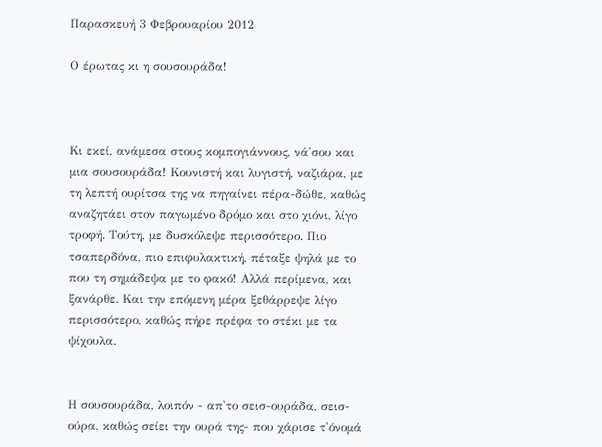Παρασκευή 3 Φεβρουαρίου 2012

Ο έρωτας κι η σουσουράδα!



Κι εκεί, ανάμεσα στους κομπογιάννους, νά'σου και μια σουσουράδα! Κουνιστή και λυγιστή, ναζιάρα, με τη λεπτή ουρίτσα της να πηγαίνει πέρα-δώθε, καθώς αναζητάει στον παγωμένο δρόμο και στο χιόνι, λίγο τροφή. Τούτη, με δυσκόλεψε περισσότερο. Πιο τσαπερδόνα, πιο επιφυλακτική, πέταξε ψηλά με το που τη σημάδεψα με το φακό! Αλλά περίμενα, και ξανάρθε. Και την επόμενη μέρα ξεθάρρεψε λίγο περισσότερο, καθώς πήρε πρέφα το στέκι με τα ψίχουλα.


Η σουσουράδα, λοιπόν - απ'το σεισ-ουράδα, σεισ-ούρα, καθώς σείει την ουρά της- που χάρισε τ'όνομά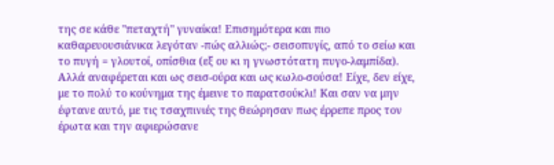της σε κάθε "πεταχτή" γυναίκα! Επισημότερα και πιο καθαρευουσιάνικα λεγόταν -πώς αλλιώς;- σεισοπυγίς, από το σείω και το πυγή = γλουτοί, οπίσθια (εξ ου κι η γνωστότατη πυγο-λαμπίδα). Αλλά αναφέρεται και ως σεισ-ούρα και ως κωλο-σούσα! Είχε, δεν είχε, με το πολύ το κούνημα της έμεινε το παρατσούκλι! Και σαν να μην έφτανε αυτό, με τις τσαχπινιές της θεώρησαν πως έρρεπε προς τον έρωτα και την αφιερώσανε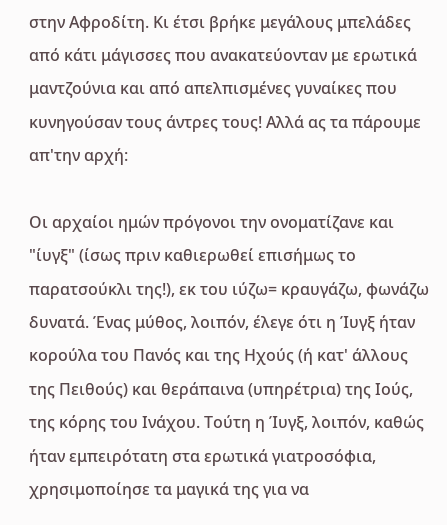στην Αφροδίτη. Κι έτσι βρήκε μεγάλους μπελάδες από κάτι μάγισσες που ανακατεύονταν με ερωτικά μαντζούνια και από απελπισμένες γυναίκες που κυνηγούσαν τους άντρες τους! Αλλά ας τα πάρουμε απ'την αρχή:

Οι αρχαίοι ημών πρόγονοι την ονοματίζανε και "ίυγξ" (ίσως πριν καθιερωθεί επισήμως το παρατσούκλι της!), εκ του ιύζω= κραυγάζω, φωνάζω δυνατά. Ένας μύθος, λοιπόν, έλεγε ότι η Ίυγξ ήταν κορούλα του Πανός και της Ηχούς (ή κατ' άλλους της Πειθούς) και θεράπαινα (υπηρέτρια) της Ιούς, της κόρης του Ινάχου. Τούτη η Ίυγξ, λοιπόν, καθώς ήταν εμπειρότατη στα ερωτικά γιατροσόφια, χρησιμοποίησε τα μαγικά της για να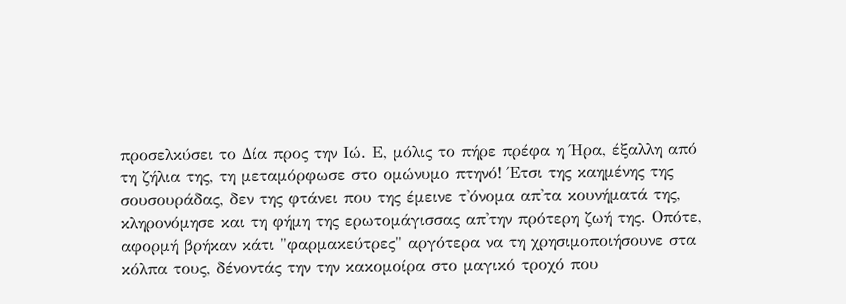προσελκύσει το Δία προς την Ιώ. Ε, μόλις το πήρε πρέφα η Ήρα, έξαλλη από τη ζήλια της, τη μεταμόρφωσε στο ομώνυμο πτηνό! Έτσι της καημένης της σουσουράδας, δεν της φτάνει που της έμεινε τ'όνομα απ'τα κουνήματά της, κληρονόμησε και τη φήμη της ερωτομάγισσας απ'την πρότερη ζωή της. Οπότε, αφορμή βρήκαν κάτι "φαρμακεύτρες" αργότερα να τη χρησιμοποιήσουνε στα κόλπα τους, δένοντάς την την κακομοίρα στο μαγικό τροχό που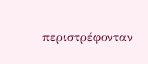περιστρέφονταν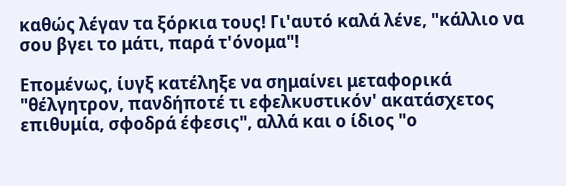καθώς λέγαν τα ξόρκια τους! Γι'αυτό καλά λένε, "κάλλιο να σου βγει το μάτι, παρά τ'όνομα"!

Επομένως, ίυγξ κατέληξε να σημαίνει μεταφορικά "θέλγητρον, πανδήποτέ τι εφελκυστικόν' ακατάσχετος επιθυμία, σφοδρά έφεσις", αλλά και ο ίδιος "ο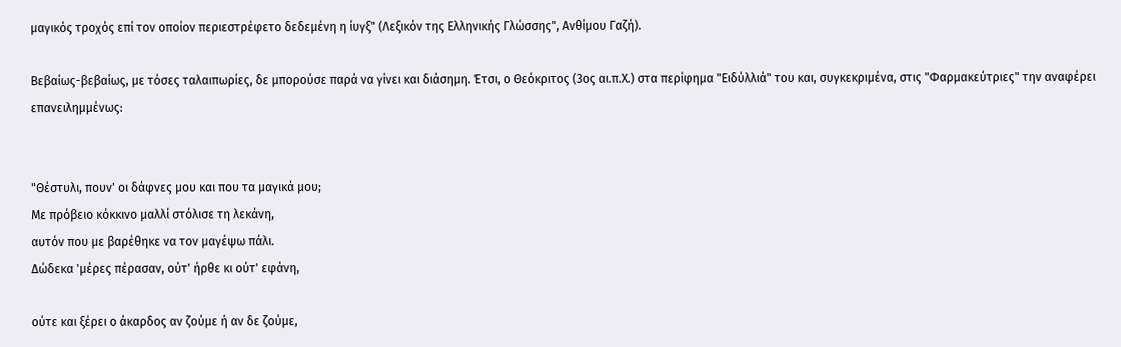μαγικός τροχός επί τον οποίον περιεστρέφετο δεδεμένη η ίυγξ" (Λεξικόν της Ελληνικής Γλώσσης", Ανθίμου Γαζή).

Βεβαίως-βεβαίως, με τόσες ταλαιπωρίες, δε μπορούσε παρά να γίνει και διάσημη. Έτσι, ο Θεόκριτος (3ος αι.π.Χ.) στα περίφημα "Ειδύλλιά" του και, συγκεκριμένα, στις "Φαρμακεύτριες" την αναφέρει επανειλημμένως:


"Θέστυλι, πουν' οι δάφνες μου και που τα μαγικά μου;
Με πρόβειο κόκκινο μαλλί στόλισε τη λεκάνη,
αυτόν που με βαρέθηκε να τον μαγέψω πάλι.
Δώδεκα 'μέρες πέρασαν, ούτ' ήρθε κι ούτ' εφάνη,

ούτε και ξέρει ο άκαρδος αν ζούμε ή αν δε ζούμε,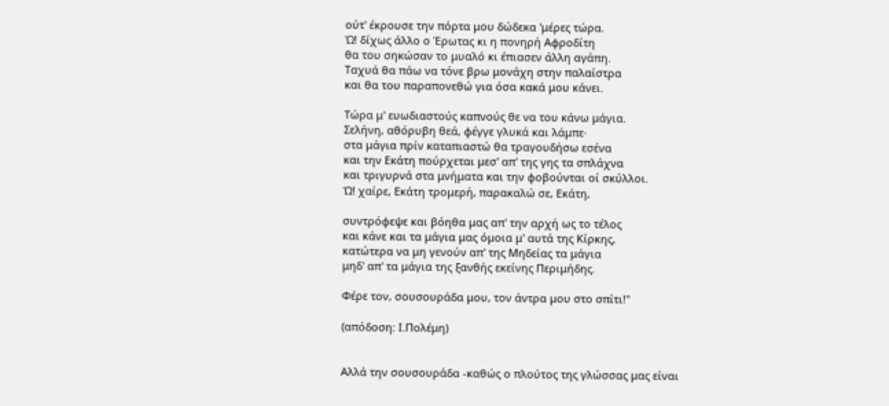ούτ' έκρουσε την πόρτα μου δώδεκα 'μέρες τώρα.
Ώ! δίχως άλλο ο Έρωτας κι η πονηρή Αφροδίτη
θα του σηκώσαν το μυαλό κι έπιασεν άλλη αγάπη.
Ταχυά θα πάω να τόνε βρω μονάχη στην παλαίστρα
και θα του παραπονεθώ για όσα κακά μου κάνει.

Τώρα μ' ευωδιαστούς καπνούς θε να του κάνω μάγια.
Σελήνη, αθόρυβη θεά, φέγγε γλυκά και λάμπε·
στα μάγια πρίν καταπιαστώ θα τραγουδήσω εσένα
και την Εκάτη πούρχεται μεσ' απ' της γης τα σπλάχνα
και τριγυρνά στα μνήματα και την φοβούνται οί σκύλλοι.
Ώ! χαίρε, Εκάτη τρομερή, παρακαλώ σε, Εκάτη,

συντρόφεψε και βόηθα μας απ' την αρχή ως το τέλος
και κάνε και τα μάγια μας όμοια μ' αυτά της Κίρκης,
κατώτερα να μη γενούν απ' της Μηδείας τα μάγια
μηδ' απ' τα μάγια της ξανθής εκείνης Περιμήδης.

Φέρε τον, σουσoυράδα μου, τον άντρα μου στο σπίτι!"

(απόδοση: Ι.Πολέμη)


Αλλά την σουσουράδα -καθώς ο πλούτος της γλώσσας μας είναι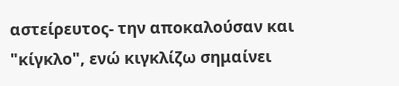αστείρευτος- την αποκαλούσαν και "κίγκλο", ενώ κιγκλίζω σημαίνει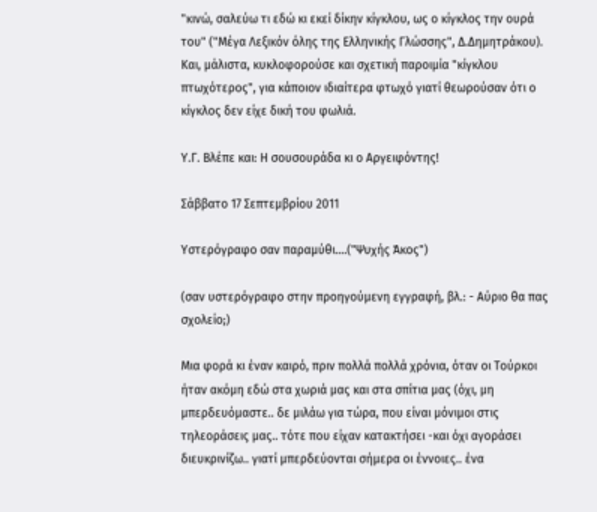"κινώ, σαλεύω τι εδώ κι εκεί δίκην κίγκλου, ως ο κίγκλος την ουρά του" ("Μέγα Λεξικόν όλης της Ελληνικής Γλώσσης", Δ.Δημητράκου). Και, μάλιστα, κυκλοφορούσε και σχετική παροιμία "κίγκλου πτωχότερος", για κάποιον ιδιαίτερα φτωχό γιατί θεωρούσαν ότι ο κίγκλος δεν είχε δική του φωλιά.

Υ.Γ. Βλέπε και: Η σουσουράδα κι ο Αργειφόντης!

Σάββατο 17 Σεπτεμβρίου 2011

Υστερόγραφο σαν παραμύθι....("Ψυχής Άκος")

(σαν υστερόγραφο στην προηγούμενη εγγραφή, βλ.: - Αύριο θα πας σχολείο;)

Μια φορά κι έναν καιρό, πριν πολλά πολλά χρόνια, όταν οι Τούρκοι ήταν ακόμη εδώ στα χωριά μας και στα σπίτια μας (όχι, μη μπερδευόμαστε.. δε μιλάω για τώρα, που είναι μόνιμοι στις τηλεοράσεις μας.. τότε που είχαν κατακτήσει -και όχι αγοράσει διευκρινίζω.. γιατί μπερδεύονται σήμερα οι έννοιες.. ένα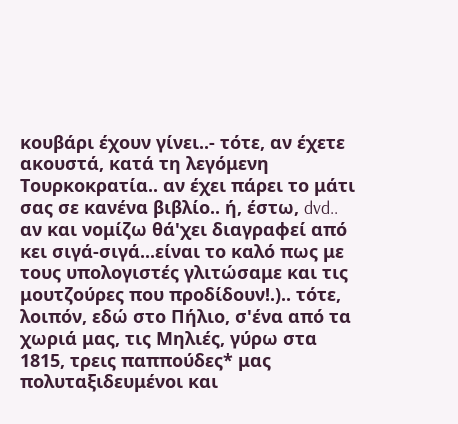κουβάρι έχουν γίνει..- τότε, αν έχετε ακουστά, κατά τη λεγόμενη Τουρκοκρατία.. αν έχει πάρει το μάτι σας σε κανένα βιβλίο.. ή, έστω, dvd.. αν και νομίζω θά'χει διαγραφεί από κει σιγά-σιγά...είναι το καλό πως με τους υπολογιστές γλιτώσαμε και τις μουτζούρες που προδίδουν!.).. τότε, λοιπόν, εδώ στο Πήλιο, σ'ένα από τα χωριά μας, τις Μηλιές, γύρω στα 1815, τρεις παππούδες* μας πολυταξιδευμένοι και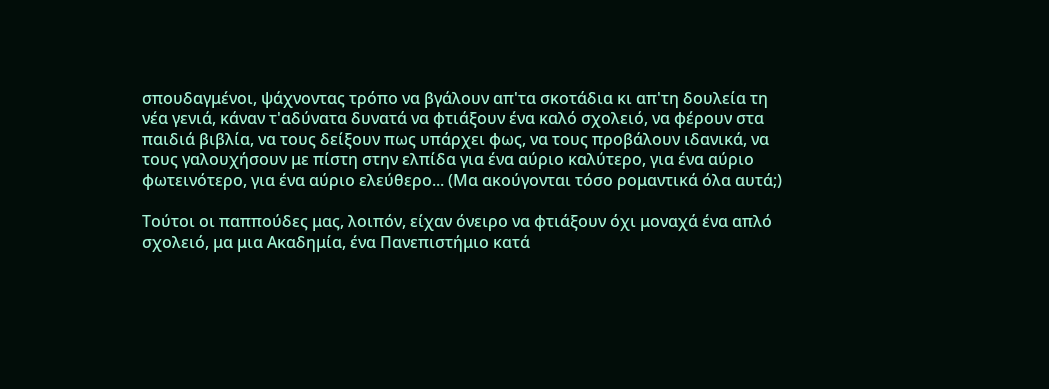σπουδαγμένοι, ψάχνοντας τρόπο να βγάλουν απ'τα σκοτάδια κι απ'τη δουλεία τη νέα γενιά, κάναν τ'αδύνατα δυνατά να φτιάξουν ένα καλό σχολειό, να φέρουν στα παιδιά βιβλία, να τους δείξουν πως υπάρχει φως, να τους προβάλουν ιδανικά, να τους γαλουχήσουν με πίστη στην ελπίδα για ένα αύριο καλύτερο, για ένα αύριο φωτεινότερο, για ένα αύριο ελεύθερο... (Μα ακούγονται τόσο ρομαντικά όλα αυτά;)

Τούτοι οι παππούδες μας, λοιπόν, είχαν όνειρο να φτιάξουν όχι μοναχά ένα απλό σχολειό, μα μια Ακαδημία, ένα Πανεπιστήμιο κατά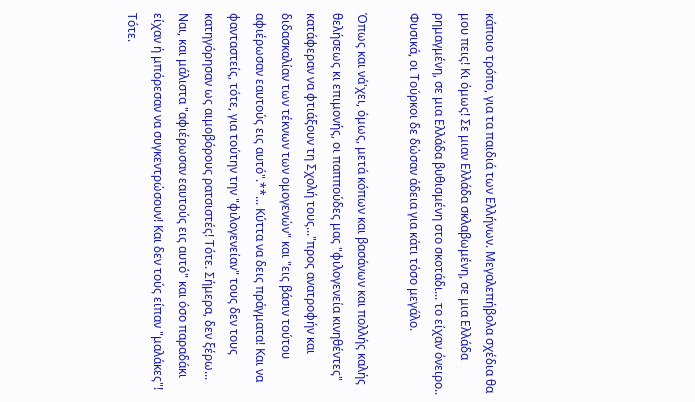κάποιο τρόπο, για τα παιδιά των Ελλήνων. Μεγαλεπήβολα σχέδια θα μου πεις! Κι όμως! Σε μιαν Ελλάδα σκλαβωμένη, σε μια Ελλάδα ρημαγμένη, σε μια Ελλάδα βυθισμένη στο σκοτάδι... το είχαν όνειρο.. Φυσικά, οι Τούρκοι δε δώσαν άδεια για κάτι τόσο μεγάλο.

Όπως και νά'χει, όμως, μετά κόπων και βασάνων και πολλής καλής θελήσεως κι επιμονής, οι παππούδες μας "φιλογενεία κινηθέντες" κατάφεραν να φτιάξουν τη Σχολή τους..."προς ανατροφήν και διδασκαλίαν των τέκνων των ομογενών" και "εις βάσιν τούτου αφιέρωσαν εαυτούς εις αυτό".**... Κύττα να δεις πράγματα! Και να φανταστείς, τότε, για τούτην την "φιλογενείαν" τους δεν τους κατηγόρησαν ως αιμοβόρους ρατσιστές! Τότε. Σήμερα, δεν ξέρω... Ναι, και μάλιστα "αφιέρωσαν εαυτούς εις αυτό" και όσο παραδάκι είχαν ή μπόρεσαν να συγκεντρώσουν! Και δεν τούς είπαν "μαλάκες"! Τότε.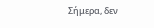Σήμερα, δεν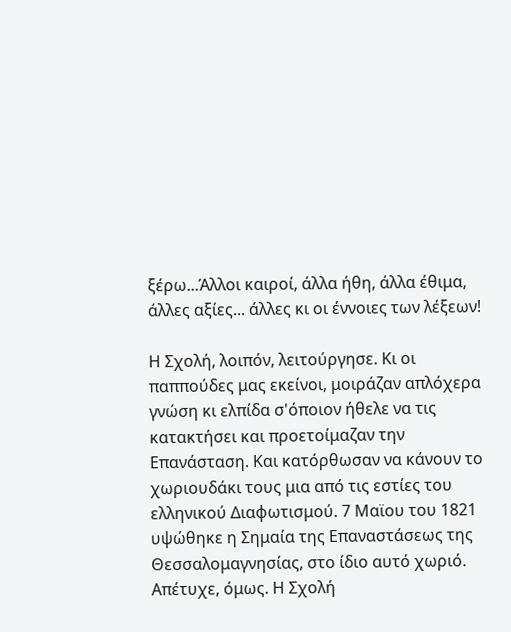ξέρω...Άλλοι καιροί, άλλα ήθη, άλλα έθιμα, άλλες αξίες... άλλες κι οι έννοιες των λέξεων!

Η Σχολή, λοιπόν, λειτούργησε. Κι οι παππούδες μας εκείνοι, μοιράζαν απλόχερα γνώση κι ελπίδα σ'όποιον ήθελε να τις κατακτήσει και προετοίμαζαν την Επανάσταση. Και κατόρθωσαν να κάνουν το χωριουδάκι τους μια από τις εστίες του ελληνικού Διαφωτισμού. 7 Μαϊου του 1821 υψώθηκε η Σημαία της Επαναστάσεως της Θεσσαλομαγνησίας, στο ίδιο αυτό χωριό. Απέτυχε, όμως. Η Σχολή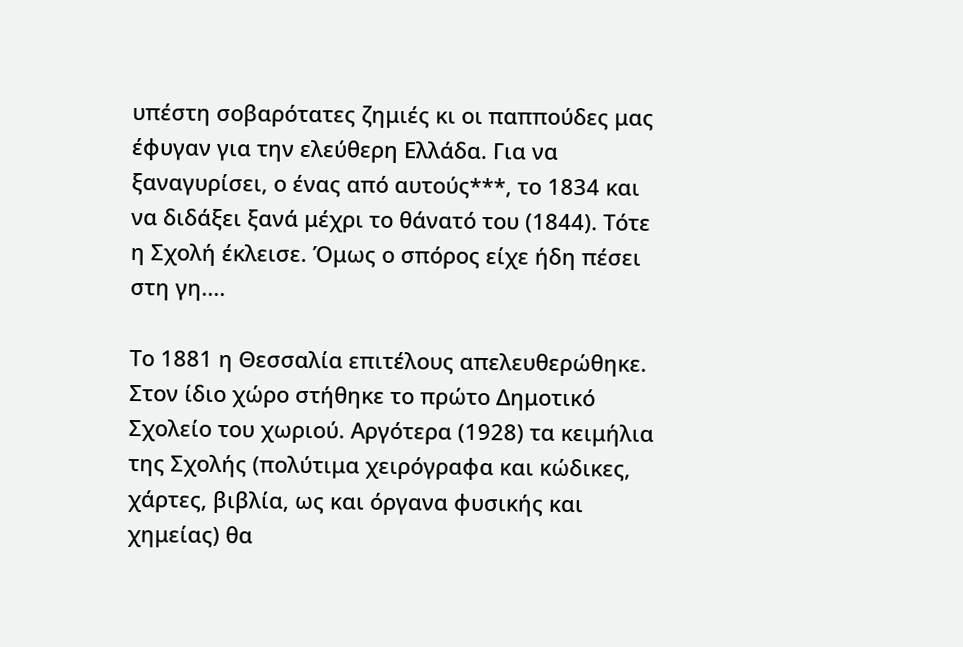υπέστη σοβαρότατες ζημιές κι οι παππούδες μας έφυγαν για την ελεύθερη Ελλάδα. Για να ξαναγυρίσει, ο ένας από αυτούς***, το 1834 και να διδάξει ξανά μέχρι το θάνατό του (1844). Τότε η Σχολή έκλεισε. Όμως ο σπόρος είχε ήδη πέσει στη γη....

Το 1881 η Θεσσαλία επιτέλους απελευθερώθηκε. Στον ίδιο χώρο στήθηκε το πρώτο Δημοτικό Σχολείο του χωριού. Αργότερα (1928) τα κειμήλια της Σχολής (πολύτιμα χειρόγραφα και κώδικες, χάρτες, βιβλία, ως και όργανα φυσικής και χημείας) θα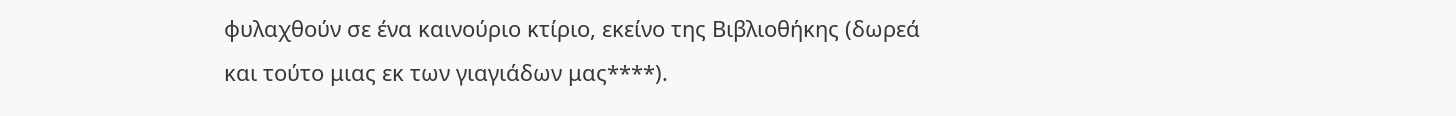φυλαχθούν σε ένα καινούριο κτίριο, εκείνο της Βιβλιοθήκης (δωρεά και τούτο μιας εκ των γιαγιάδων μας****).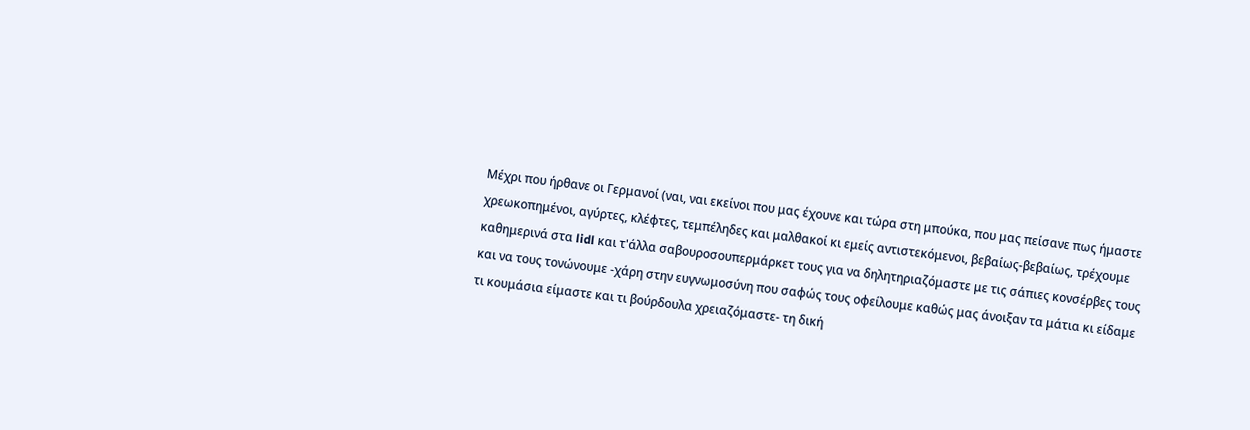Μέχρι που ήρθανε οι Γερμανοί (ναι, ναι εκείνοι που μας έχουνε και τώρα στη μπούκα, που μας πείσανε πως ήμαστε χρεωκοπημένοι, αγύρτες, κλέφτες, τεμπέληδες και μαλθακοί κι εμείς αντιστεκόμενοι, βεβαίως-βεβαίως, τρέχουμε καθημερινά στα lidl και τ'άλλα σαβουροσουπερμάρκετ τους για να δηλητηριαζόμαστε με τις σάπιες κονσέρβες τους και να τους τονώνουμε -χάρη στην ευγνωμοσύνη που σαφώς τους οφείλουμε καθώς μας άνοιξαν τα μάτια κι είδαμε τι κουμάσια είμαστε και τι βούρδουλα χρειαζόμαστε- τη δική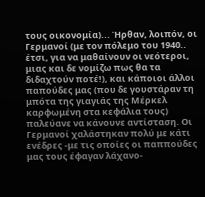τους οικονομία)... Ήρθαν, λοιπόν, οι Γερμανοί (με τον πόλεμο του 1940.. έτσι, για να μαθαίνουν οι νεότεροι, μιας και δε νομίζω πως θα τα διδαχτούν ποτέ!), και κάποιοι άλλοι παπούδες μας (που δε γουστάραν τη μπότα της γιαγιάς της Μέρκελ καρφωμένη στα κεφάλια τους) παλεύανε να κάνουνε αντίσταση. Οι Γερμανοί χαλάστηκαν πολύ με κάτι ενέδρες -με τις οποίες οι παππούδες μας τους έφαγαν λάχανο-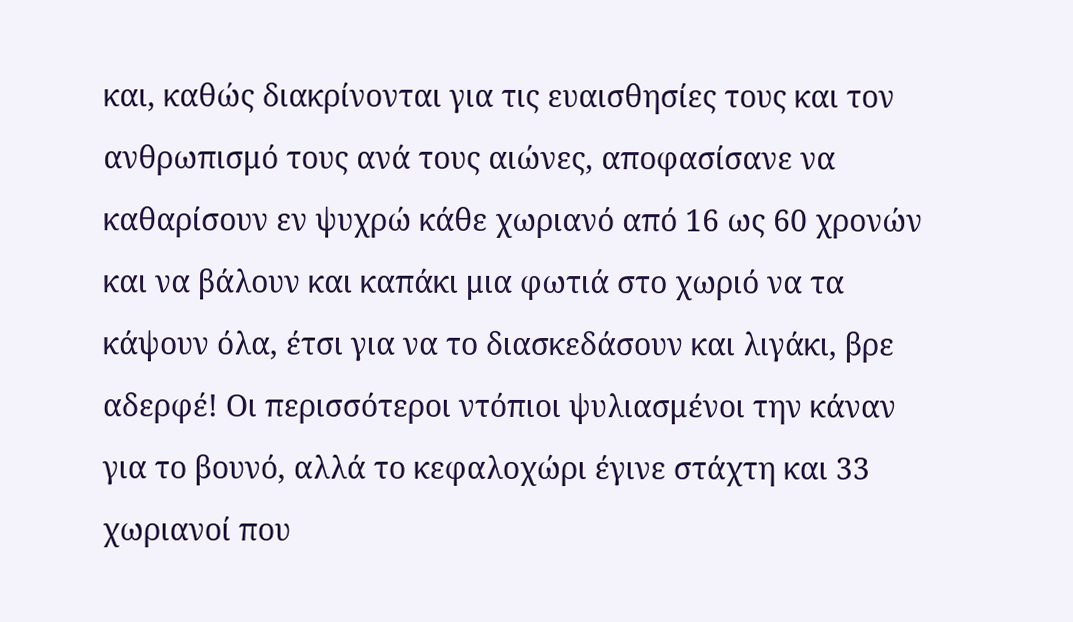και, καθώς διακρίνονται για τις ευαισθησίες τους και τον ανθρωπισμό τους ανά τους αιώνες, αποφασίσανε να καθαρίσουν εν ψυχρώ κάθε χωριανό από 16 ως 60 χρονών και να βάλουν και καπάκι μια φωτιά στο χωριό να τα κάψουν όλα, έτσι για να το διασκεδάσουν και λιγάκι, βρε αδερφέ! Οι περισσότεροι ντόπιοι ψυλιασμένοι την κάναν για το βουνό, αλλά το κεφαλοχώρι έγινε στάχτη και 33 χωριανοί που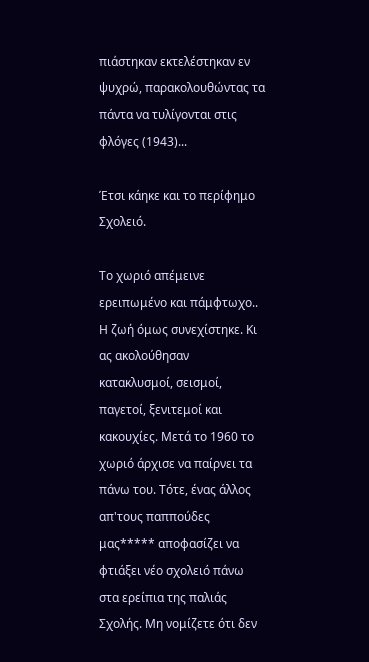πιάστηκαν εκτελέστηκαν εν ψυχρώ, παρακολουθώντας τα πάντα να τυλίγονται στις φλόγες (1943)...

Έτσι κάηκε και το περίφημο Σχολειό.

Το χωριό απέμεινε ερειπωμένο και πάμφτωχο.. Η ζωή όμως συνεχίστηκε. Κι ας ακολούθησαν κατακλυσμοί, σεισμοί, παγετοί, ξενιτεμοί και κακουχίες. Μετά το 1960 το χωριό άρχισε να παίρνει τα πάνω του. Τότε, ένας άλλος απ'τους παππούδες μας***** αποφασίζει να φτιάξει νέο σχολειό πάνω στα ερείπια της παλιάς Σχολής. Μη νομίζετε ότι δεν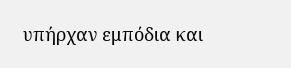υπήρχαν εμπόδια και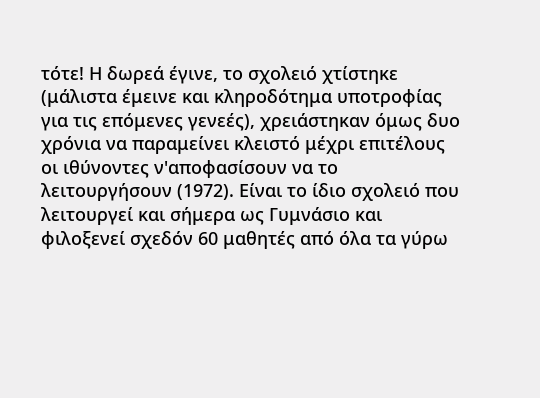τότε! Η δωρεά έγινε, το σχολειό χτίστηκε (μάλιστα έμεινε και κληροδότημα υποτροφίας για τις επόμενες γενεές), χρειάστηκαν όμως δυο χρόνια να παραμείνει κλειστό μέχρι επιτέλους οι ιθύνοντες ν'αποφασίσουν να το λειτουργήσουν (1972). Είναι το ίδιο σχολειό που λειτουργεί και σήμερα ως Γυμνάσιο και φιλοξενεί σχεδόν 60 μαθητές από όλα τα γύρω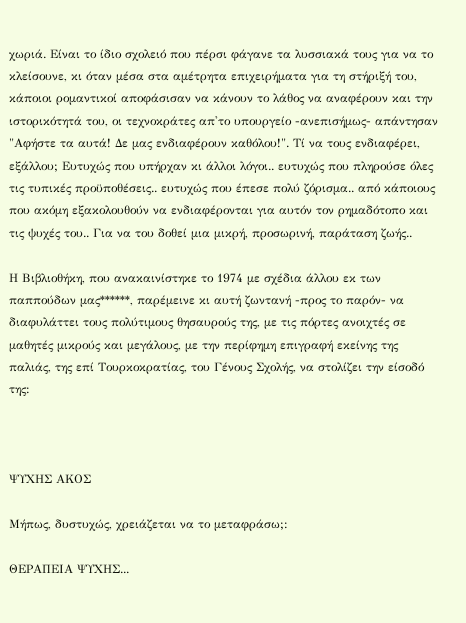χωριά. Είναι το ίδιο σχολειό που πέρσι φάγανε τα λυσσιακά τους για να το κλείσουνε, κι όταν μέσα στα αμέτρητα επιχειρήματα για τη στήριξή του, κάποιοι ρομαντικοί αποφάσισαν να κάνουν το λάθος να αναφέρουν και την ιστορικότητά του, οι τεχνοκράτες απ'το υπουργείο -ανεπισήμως- απάντησαν "Αφήστε τα αυτά! Δε μας ενδιαφέρουν καθόλου!". Τί να τους ενδιαφέρει, εξάλλου; Ευτυχώς που υπήρχαν κι άλλοι λόγοι.. ευτυχώς που πληρούσε όλες τις τυπικές προϋποθέσεις.. ευτυχώς που έπεσε πολύ ζόρισμα.. από κάποιους που ακόμη εξακολουθούν να ενδιαφέρονται για αυτόν τον ρημαδότοπο και τις ψυχές του.. Για να του δοθεί μια μικρή, προσωρινή, παράταση ζωής..

Η Βιβλιοθήκη, που ανακαινίστηκε το 1974 με σχέδια άλλου εκ των παππούδων μας******, παρέμεινε κι αυτή ζωντανή -προς το παρόν- να διαφυλάττει τους πολύτιμους θησαυρούς της, με τις πόρτες ανοιχτές σε μαθητές μικρούς και μεγάλους, με την περίφημη επιγραφή εκείνης της παλιάς, της επί Τουρκοκρατίας, του Γένους Σχολής, να στολίζει την είσοδό της:



ΨΥΧΗΣ ΑΚΟΣ

Μήπως, δυστυχώς, χρειάζεται να το μεταφράσω;:

ΘΕΡΑΠΕΙΑ ΨΥΧΗΣ...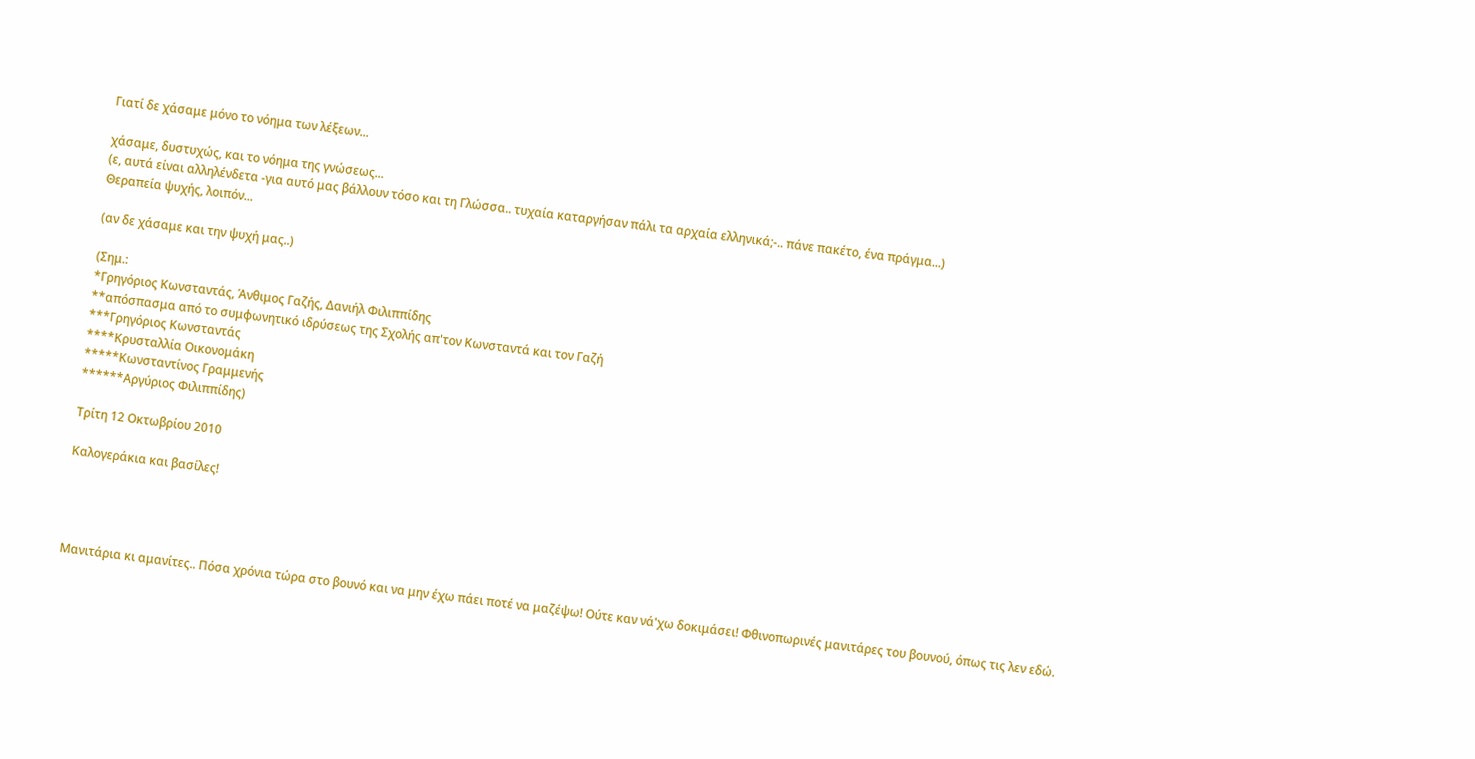Γιατί δε χάσαμε μόνο το νόημα των λέξεων...

χάσαμε, δυστυχώς, και το νόημα της γνώσεως...
(ε, αυτά είναι αλληλένδετα -για αυτό μας βάλλουν τόσο και τη Γλώσσα.. τυχαία καταργήσαν πάλι τα αρχαία ελληνικά;-.. πάνε πακέτο, ένα πράγμα...)
Θεραπεία ψυχής, λοιπόν...

(αν δε χάσαμε και την ψυχή μας..)

(Σημ.:
*Γρηγόριος Κωνσταντάς, Άνθιμος Γαζής, Δανιήλ Φιλιππίδης
**απόσπασμα από το συμφωνητικό ιδρύσεως της Σχολής απ'τον Κωνσταντά και τον Γαζή
***Γρηγόριος Κωνσταντάς
****Κρυσταλλία Οικονομάκη
*****Κωνσταντίνος Γραμμενής
******Αργύριος Φιλιππίδης)

Τρίτη 12 Οκτωβρίου 2010

Καλογεράκια και βασίλες!




Μανιτάρια κι αμανίτες.. Πόσα χρόνια τώρα στο βουνό και να μην έχω πάει ποτέ να μαζέψω! Ούτε καν νά'χω δοκιμάσει! Φθινοπωρινές μανιτάρες του βουνού, όπως τις λεν εδώ.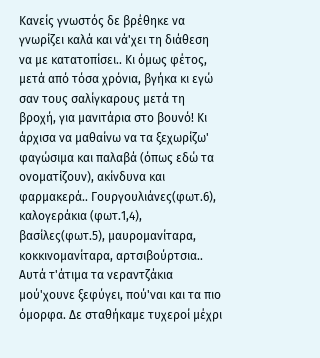Κανείς γνωστός δε βρέθηκε να γνωρίζει καλά και νά'χει τη διάθεση να με κατατοπίσει.. Κι όμως φέτος, μετά από τόσα χρόνια, βγήκα κι εγώ σαν τους σαλίγκαρους μετά τη βροχή, για μανιτάρια στο βουνό! Κι άρχισα να μαθαίνω να τα ξεχωρίζω' φαγώσιμα και παλαβά (όπως εδώ τα ονοματίζουν), ακίνδυνα και φαρμακερά.. Γουργουλιάνες(φωτ.6), καλογεράκια (φωτ.1,4), βασίλες(φωτ.5), μαυρομανίταρα, κοκκινομανίταρα, αρτσιβούρτσια.. Αυτά τ'άτιμα τα νεραντζάκια μού'χουνε ξεφύγει, πού'ναι και τα πιο όμορφα. Δε σταθήκαμε τυχεροί μέχρι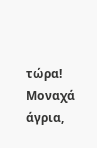τώρα! Μοναχά άγρια,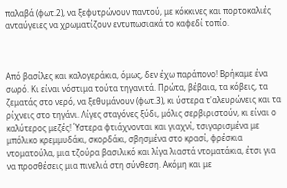παλαβά (φωτ.2), να ξεφυτρώνουν παντού, με κόκκινες και πορτοκαλιές ανταύγειες να χρωματίζουν εντυπωσιακά το καφεδί τοπίο.



Από βασίλες και καλογεράκια, όμως, δεν έχω παράπονο! Βρήκαμε ένα σωρό. Κι είναι νόστιμα τούτα τηγανιτά. Πρώτα, βέβαια, τα κόβεις, τα ζεματάς στο νερό, να ξεθυμάνουν (φωτ.3), κι ύστερα τ'αλευρώνεις και τα ρίχνεις στο τηγάνι. Λίγες σταγόνες ξύδι, μόλις σερβιριστούν, κι είναι ο καλύτερος μεζές! Ύστερα φτιάχνονται και γιαχνί, τσιγαρισμένα με μπόλικο κρεμμυδάκι, σκορδάκι, σβησμένα στο κρασί, φρέσκια ντοματούλα, μια τζούρα βασιλικό και λίγα λιαστά ντοματάκια, έτσι για να προσθέσεις μια πινελιά στη σύνθεση. Ακόμη και με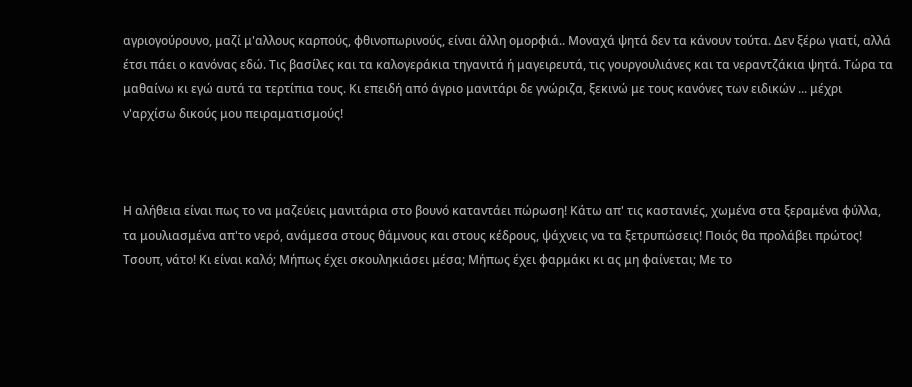αγριογούρουνο, μαζί μ'αλλους καρπούς, φθινοπωρινούς, είναι άλλη ομορφιά.. Μοναχά ψητά δεν τα κάνουν τούτα. Δεν ξέρω γιατί, αλλά έτσι πάει ο κανόνας εδώ. Τις βασίλες και τα καλογεράκια τηγανιτά ή μαγειρευτά, τις γουργουλιάνες και τα νεραντζάκια ψητά. Τώρα τα μαθαίνω κι εγώ αυτά τα τερτίπια τους. Κι επειδή από άγριο μανιτάρι δε γνώριζα, ξεκινώ με τους κανόνες των ειδικών ... μέχρι ν'αρχίσω δικούς μου πειραματισμούς!



Η αλήθεια είναι πως το να μαζεύεις μανιτάρια στο βουνό καταντάει πώρωση! Κάτω απ' τις καστανιές, χωμένα στα ξεραμένα φύλλα, τα μουλιασμένα απ'το νερό, ανάμεσα στους θάμνους και στους κέδρους, ψάχνεις να τα ξετρυπώσεις! Ποιός θα προλάβει πρώτος! Τσουπ, νάτο! Κι είναι καλό; Μήπως έχει σκουληκιάσει μέσα; Μήπως έχει φαρμάκι κι ας μη φαίνεται; Με το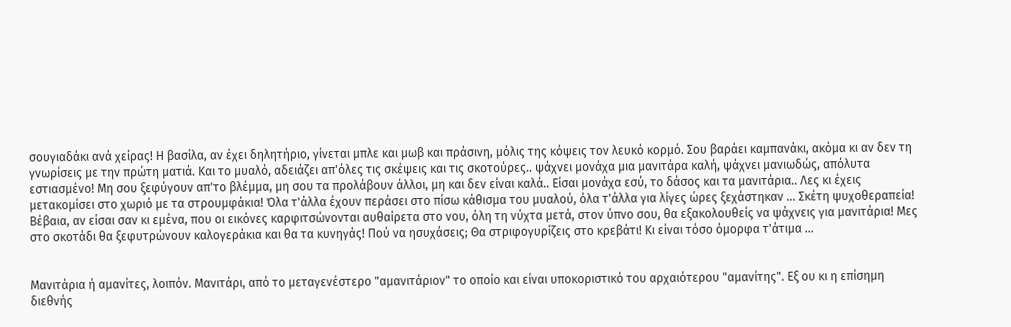σουγιαδάκι ανά χείρας! Η βασίλα, αν έχει δηλητήριο, γίνεται μπλε και μωβ και πράσινη, μόλις της κόψεις τον λευκό κορμό. Σου βαράει καμπανάκι, ακόμα κι αν δεν τη γνωρίσεις με την πρώτη ματιά. Και το μυαλό, αδειάζει απ'όλες τις σκέψεις και τις σκοτούρες.. ψάχνει μονάχα μια μανιτάρα καλή, ψάχνει μανιωδώς, απόλυτα εστιασμένο! Μη σου ξεφύγουν απ'το βλέμμα, μη σου τα προλάβουν άλλοι, μη και δεν είναι καλά.. Είσαι μονάχα εσύ, το δάσος και τα μανιτάρια.. Λες κι έχεις μετακομίσει στο χωριό με τα στρουμφάκια! Όλα τ'άλλα έχουν περάσει στο πίσω κάθισμα του μυαλού, όλα τ'άλλα για λίγες ώρες ξεχάστηκαν ... Σκέτη ψυχοθεραπεία! Βέβαια, αν είσαι σαν κι εμένα, που οι εικόνες καρφιτσώνονται αυθαίρετα στο νου, όλη τη νύχτα μετά, στον ύπνο σου, θα εξακολουθείς να ψάχνεις για μανιτάρια! Μες στο σκοτάδι θα ξεφυτρώνουν καλογεράκια και θα τα κυνηγάς! Πού να ησυχάσεις; Θα στριφογυρίζεις στο κρεβάτι! Κι είναι τόσο όμορφα τ'άτιμα ...


Μανιτάρια ή αμανίτες, λοιπόν. Μανιτάρι, από το μεταγενέστερο "αμανιτάριον" το οποίο και είναι υποκοριστικό του αρχαιότερου "αμανίτης". Εξ ου κι η επίσημη διεθνής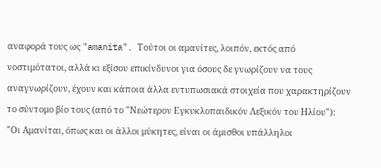αναφορά τους ως "amanita". Τούτοι οι αμανίτες, λοιπόν, εκτός από νοστιμότατοι, αλλά κι εξίσου επικίνδυνοι για όσους δε γνωρίζουν να τους αναγνωρίζουν, έχουν και κάποια άλλα εντυπωσιακά στοιχεία που χαρακτηρίζουν το σύντομο βίο τους (από το "Νεώτερον Εγκυκλοπαιδικόν Λεξικόν του Ηλίου"):
"Οι Αμανίται, όπως και οι άλλοι μύκητες, είναι οι άμισθοι υπάλληλοι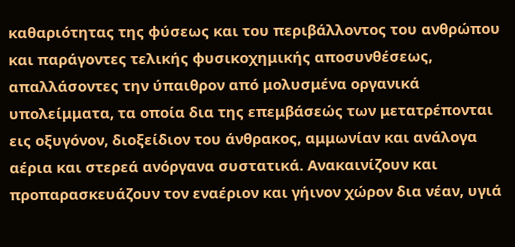καθαριότητας της φύσεως και του περιβάλλοντος του ανθρώπου και παράγοντες τελικής φυσικοχημικής αποσυνθέσεως, απαλλάσοντες την ύπαιθρον από μολυσμένα οργανικά υπολείμματα, τα οποία δια της επεμβάσεώς των μετατρέπονται εις οξυγόνον, διοξείδιον του άνθρακος, αμμωνίαν και ανάλογα αέρια και στερεά ανόργανα συστατικά. Ανακαινίζουν και προπαρασκευάζουν τον εναέριον και γήινον χώρον δια νέαν, υγιά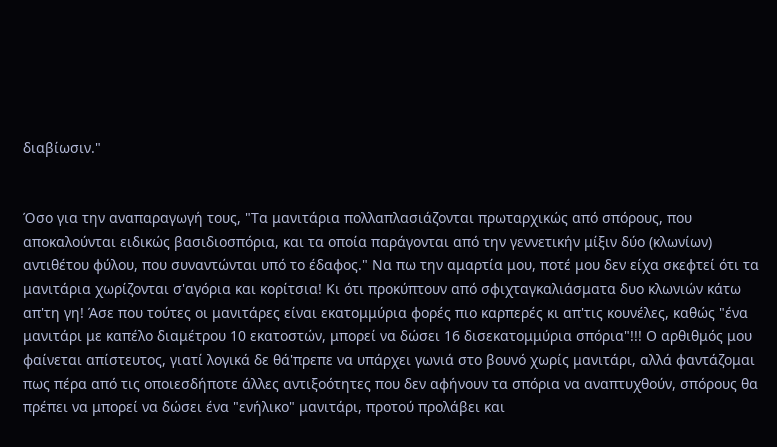διαβίωσιν."


Όσο για την αναπαραγωγή τους, "Τα μανιτάρια πολλαπλασιάζονται πρωταρχικώς από σπόρους, που αποκαλούνται ειδικώς βασιδιοσπόρια, και τα οποία παράγονται από την γεννετικήν μίξιν δύο (κλωνίων) αντιθέτου φύλου, που συναντώνται υπό το έδαφος." Να πω την αμαρτία μου, ποτέ μου δεν είχα σκεφτεί ότι τα μανιτάρια χωρίζονται σ'αγόρια και κορίτσια! Κι ότι προκύπτουν από σφιχταγκαλιάσματα δυο κλωνιών κάτω απ'τη γη! Άσε που τούτες οι μανιτάρες είναι εκατομμύρια φορές πιο καρπερές κι απ'τις κουνέλες, καθώς "ένα μανιτάρι με καπέλο διαμέτρου 10 εκατοστών, μπορεί να δώσει 16 δισεκατομμύρια σπόρια"!!! Ο αρθιθμός μου φαίνεται απίστευτος, γιατί λογικά δε θά'πρεπε να υπάρχει γωνιά στο βουνό χωρίς μανιτάρι, αλλά φαντάζομαι πως πέρα από τις οποιεσδήποτε άλλες αντιξοότητες που δεν αφήνουν τα σπόρια να αναπτυχθούν, σπόρους θα πρέπει να μπορεί να δώσει ένα "ενήλικο" μανιτάρι, προτού προλάβει και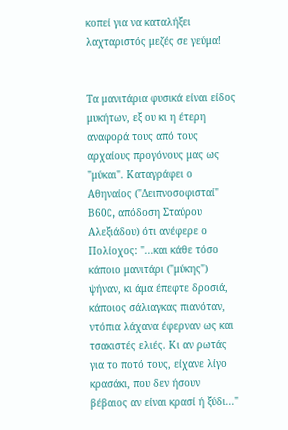κοπεί για να καταλήξει λαχταριστός μεζές σε γεύμα!


Τα μανιτάρια φυσικά είναι είδος μυκήτων, εξ ου κι η έτερη αναφορά τους από τους αρχαίους προγόνους μας ως "μύκαι". Καταγράφει ο Αθηναίος ("Δειπνοσοφισταί" Β60C, απόδοση Σταύρου Αλεξιάδου) ότι ανέφερε ο Πολίοχος: "...και κάθε τόσο κάποιο μανιτάρι ("μύκης") ψήναν, κι άμα έπεφτε δροσιά, κάποιος σάλιαγκας πιανόταν, ντόπια λάχανα έφερναν ως και τσακιστές ελιές. Κι αν ρωτάς για το ποτό τους, είχανε λίγο κρασάκι, που δεν ήσουν βέβαιος αν είναι κρασί ή ξύδι..."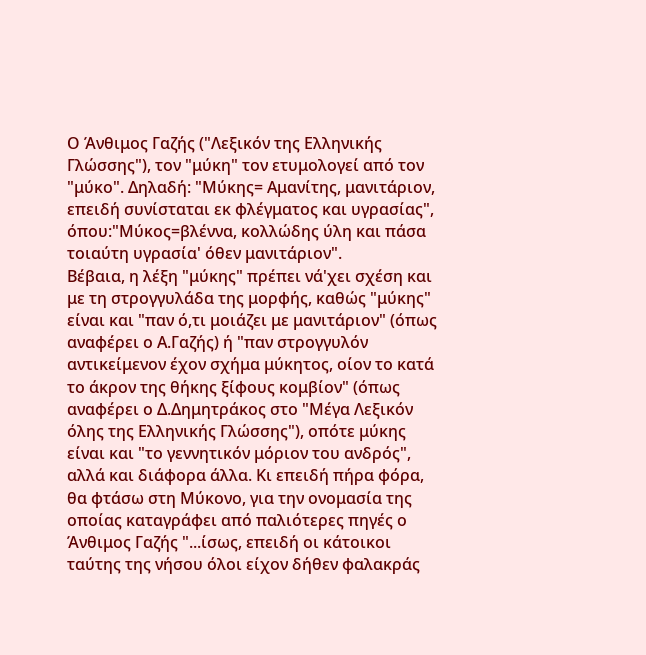Ο Άνθιμος Γαζής ("Λεξικόν της Ελληνικής Γλώσσης"), τον "μύκη" τον ετυμολογεί από τον "μύκο". Δηλαδή: "Μύκης= Αμανίτης, μανιτάριον, επειδή συνίσταται εκ φλέγματος και υγρασίας", όπου:"Μύκος=βλέννα, κολλώδης ύλη και πάσα τοιαύτη υγρασία' όθεν μανιτάριον".
Βέβαια, η λέξη "μύκης" πρέπει νά'χει σχέση και με τη στρογγυλάδα της μορφής, καθώς "μύκης" είναι και "παν ό,τι μοιάζει με μανιτάριον" (όπως αναφέρει ο Α.Γαζής) ή "παν στρογγυλόν αντικείμενον έχον σχήμα μύκητος, οίον το κατά το άκρον της θήκης ξίφους κομβίον" (όπως αναφέρει ο Δ.Δημητράκος στο "Μέγα Λεξικόν όλης της Ελληνικής Γλώσσης"), οπότε μύκης είναι και "το γεννητικόν μόριον του ανδρός", αλλά και διάφορα άλλα. Κι επειδή πήρα φόρα, θα φτάσω στη Μύκονο, για την ονομασία της οποίας καταγράφει από παλιότερες πηγές ο Άνθιμος Γαζής "...ίσως, επειδή οι κάτοικοι ταύτης της νήσου όλοι είχον δήθεν φαλακράς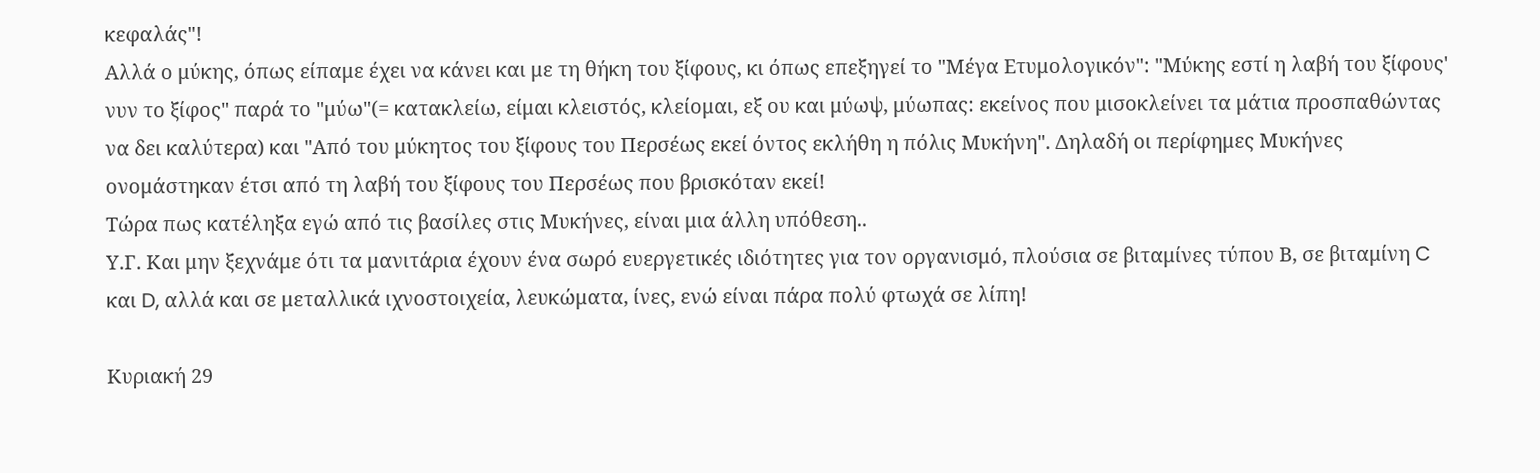κεφαλάς"!
Αλλά ο μύκης, όπως είπαμε έχει να κάνει και με τη θήκη του ξίφους, κι όπως επεξηγεί το "Μέγα Ετυμολογικόν": "Μύκης εστί η λαβή του ξίφους' νυν το ξίφος" παρά το "μύω"(= κατακλείω, είμαι κλειστός, κλείομαι, εξ ου και μύωψ, μύωπας: εκείνος που μισοκλείνει τα μάτια προσπαθώντας να δει καλύτερα) και "Από του μύκητος του ξίφους του Περσέως εκεί όντος εκλήθη η πόλις Μυκήνη". Δηλαδή οι περίφημες Μυκήνες ονομάστηκαν έτσι από τη λαβή του ξίφους του Περσέως που βρισκόταν εκεί!
Τώρα πως κατέληξα εγώ από τις βασίλες στις Μυκήνες, είναι μια άλλη υπόθεση..
Υ.Γ. Και μην ξεχνάμε ότι τα μανιτάρια έχουν ένα σωρό ευεργετικές ιδιότητες για τον οργανισμό, πλούσια σε βιταμίνες τύπου Β, σε βιταμίνη C και D, αλλά και σε μεταλλικά ιχνοστοιχεία, λευκώματα, ίνες, ενώ είναι πάρα πολύ φτωχά σε λίπη!

Κυριακή 29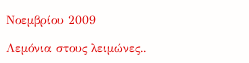Νοεμβρίου 2009

Λεμόνια στους λειμώνες..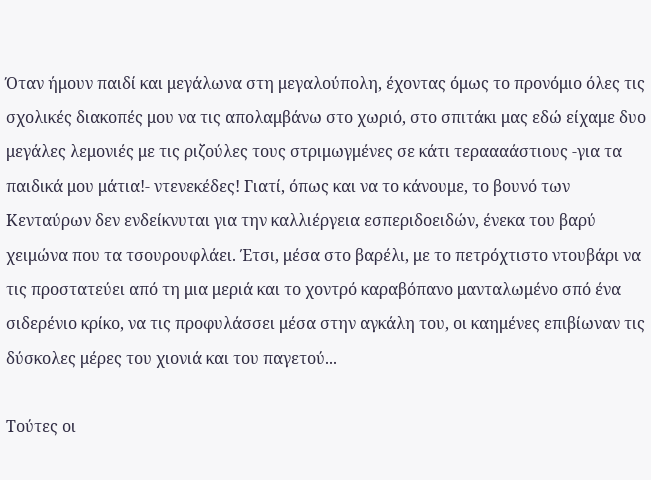Όταν ήμουν παιδί και μεγάλωνα στη μεγαλούπολη, έχοντας όμως το προνόμιο όλες τις σχολικές διακοπές μου να τις απολαμβάνω στο χωριό, στο σπιτάκι μας εδώ είχαμε δυο μεγάλες λεμονιές με τις ριζούλες τους στριμωγμένες σε κάτι τεραααάστιους -για τα παιδικά μου μάτια!- ντενεκέδες! Γιατί, όπως και να το κάνουμε, το βουνό των Κενταύρων δεν ενδείκνυται για την καλλιέργεια εσπεριδοειδών, ένεκα του βαρύ χειμώνα που τα τσουρουφλάει. Έτσι, μέσα στο βαρέλι, με το πετρόχτιστο ντουβάρι να τις προστατεύει από τη μια μεριά και το χοντρό καραβόπανο μανταλωμένο σπό ένα σιδερένιο κρίκο, να τις προφυλάσσει μέσα στην αγκάλη του, οι καημένες επιβίωναν τις δύσκολες μέρες του χιονιά και του παγετού...

Τούτες οι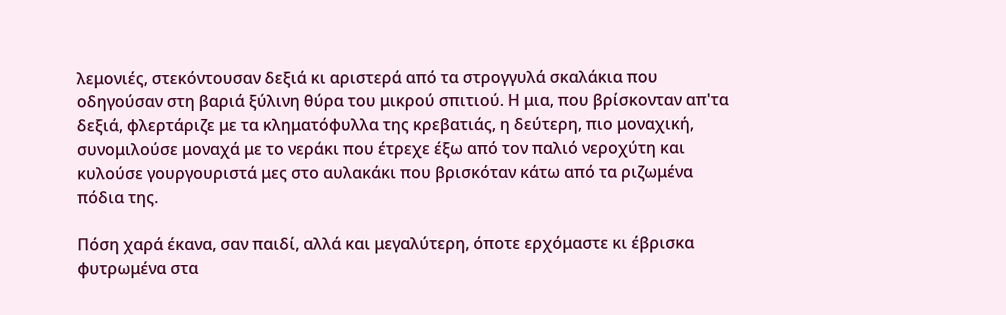λεμονιές, στεκόντουσαν δεξιά κι αριστερά από τα στρογγυλά σκαλάκια που οδηγούσαν στη βαριά ξύλινη θύρα του μικρού σπιτιού. Η μια, που βρίσκονταν απ'τα δεξιά, φλερτάριζε με τα κληματόφυλλα της κρεβατιάς, η δεύτερη, πιο μοναχική, συνομιλούσε μοναχά με το νεράκι που έτρεχε έξω από τον παλιό νεροχύτη και κυλούσε γουργουριστά μες στο αυλακάκι που βρισκόταν κάτω από τα ριζωμένα πόδια της.

Πόση χαρά έκανα, σαν παιδί, αλλά και μεγαλύτερη, όποτε ερχόμαστε κι έβρισκα φυτρωμένα στα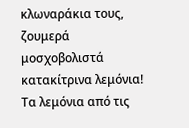κλωναράκια τους, ζουμερά μοσχοβολιστά κατακίτρινα λεμόνια! Τα λεμόνια από τις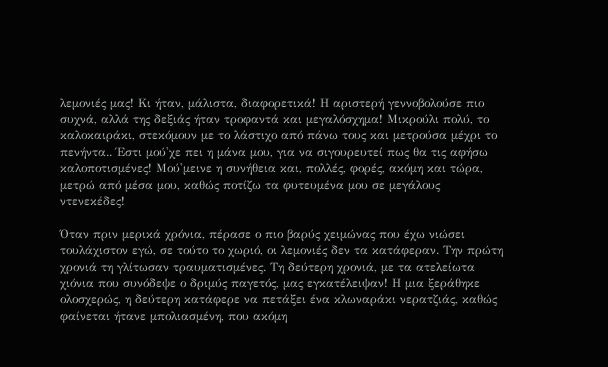λεμονιές μας! Κι ήταν, μάλιστα, διαφορετικά! Η αριστερή γεννοβολούσε πιο συχνά, αλλά της δεξιάς ήταν τροφαντά και μεγαλόσχημα! Μικρούλι πολύ, το καλοκαιράκι, στεκόμουν με το λάστιχο από πάνω τους και μετρούσα μέχρι το πενήντα.. Έστι μού'χε πει η μάνα μου, για να σιγουρευτεί πως θα τις αφήσω καλοποτισμένες! Μού'μεινε η συνήθεια και, πολλές, φορές, ακόμη και τώρα, μετρώ από μέσα μου, καθώς ποτίζω τα φυτευμένα μου σε μεγάλους ντενεκέδες!

Όταν πριν μερικά χρόνια, πέρασε ο πιο βαρύς χειμώνας που έχω νιώσει τουλάχιστον εγώ, σε τούτο το χωριό, οι λεμονιές δεν τα κατάφεραν. Την πρώτη χρονιά τη γλίτωσαν τραυματισμένες. Τη δεύτερη χρονιά, με τα ατελείωτα χιόνια που συνόδεψε ο δριμύς παγετός, μας εγκατέλειψαν! Η μια ξεράθηκε ολοσχερώς, η δεύτερη κατάφερε να πετάξει ένα κλωναράκι νερατζιάς, καθώς φαίνεται ήτανε μπολιασμένη, που ακόμη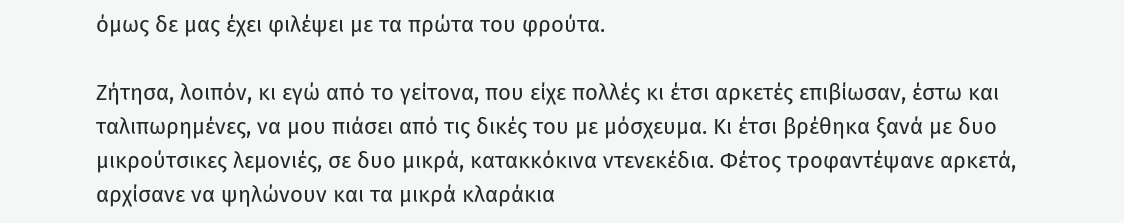όμως δε μας έχει φιλέψει με τα πρώτα του φρούτα.

Ζήτησα, λοιπόν, κι εγώ από το γείτονα, που είχε πολλές κι έτσι αρκετές επιβίωσαν, έστω και ταλιπωρημένες, να μου πιάσει από τις δικές του με μόσχευμα. Κι έτσι βρέθηκα ξανά με δυο μικρούτσικες λεμονιές, σε δυο μικρά, κατακκόκινα ντενεκέδια. Φέτος τροφαντέψανε αρκετά, αρχίσανε να ψηλώνουν και τα μικρά κλαράκια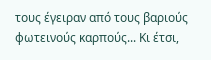τους έγειραν από τους βαριούς φωτεινούς καρπούς... Κι έτσι,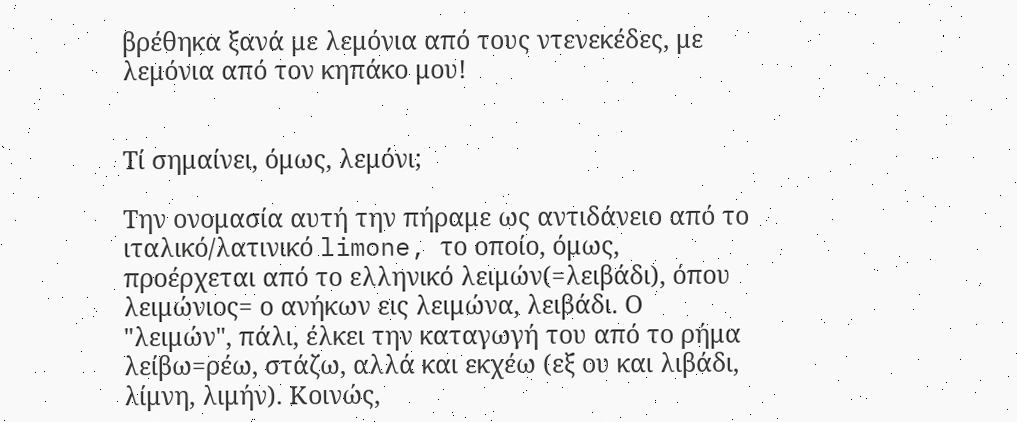βρέθηκα ξανά με λεμόνια από τους ντενεκέδες, με λεμόνια από τον κηπάκο μου!


Τί σημαίνει, όμως, λεμόνι;

Την ονομασία αυτή την πήραμε ως αντιδάνειο από το ιταλικό/λατινικό limone, το οποίο, όμως, προέρχεται από το ελληνικό λειμών(=λειβάδι), όπου λειμώνιος= ο ανήκων εις λειμώνα, λειβάδι. Ο "λειμών", πάλι, έλκει την καταγωγή του από το ρήμα λείβω=ρέω, στάζω, αλλά και εκχέω (εξ ου και λιβάδι, λίμνη, λιμήν). Κοινώς,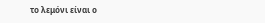το λεμόνι είναι ο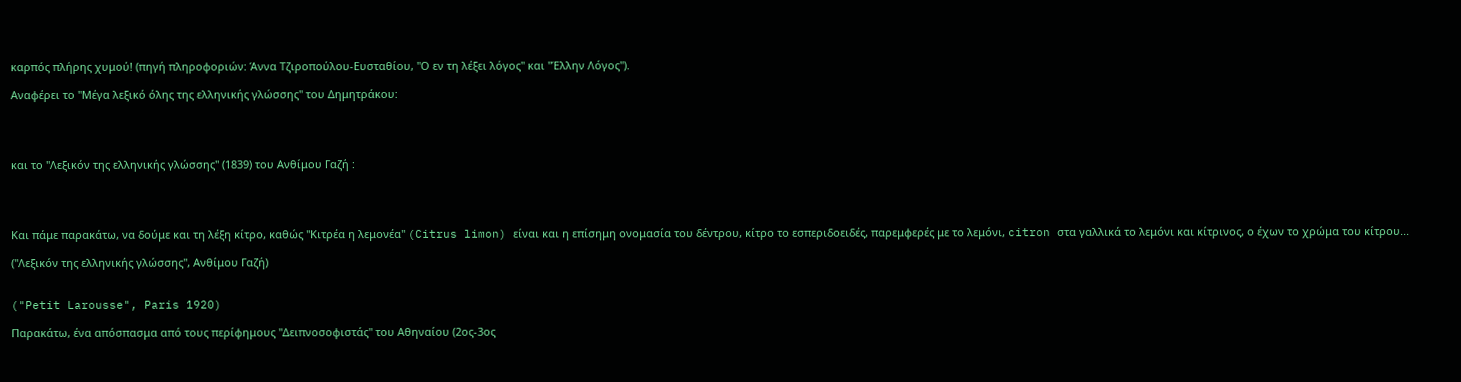καρπός πλήρης χυμού! (πηγή πληροφοριών: Άννα Τζιροπούλου-Ευσταθίου, "Ο εν τη λέξει λόγος" και "Έλλην Λόγος").

Αναφέρει το "Μέγα λεξικό όλης της ελληνικής γλώσσης" του Δημητράκου:




και το "Λεξικόν της ελληνικής γλώσσης" (1839) του Ανθίμου Γαζή :




Και πάμε παρακάτω, να δούμε και τη λέξη κίτρο, καθώς "Κιτρέα η λεμονέα" (Citrus limon) είναι και η επίσημη ονομασία του δέντρου, κίτρο το εσπεριδοειδές, παρεμφερές με το λεμόνι, citron στα γαλλικά το λεμόνι και κίτρινος, ο έχων το χρώμα του κίτρου...

("Λεξικόν της ελληνικής γλώσσης", Ανθίμου Γαζή)


("Petit Larousse", Paris 1920)

Παρακάτω, ένα απόσπασμα από τους περίφημους "Δειπνοσοφιστάς" του Αθηναίου (2ος-3ος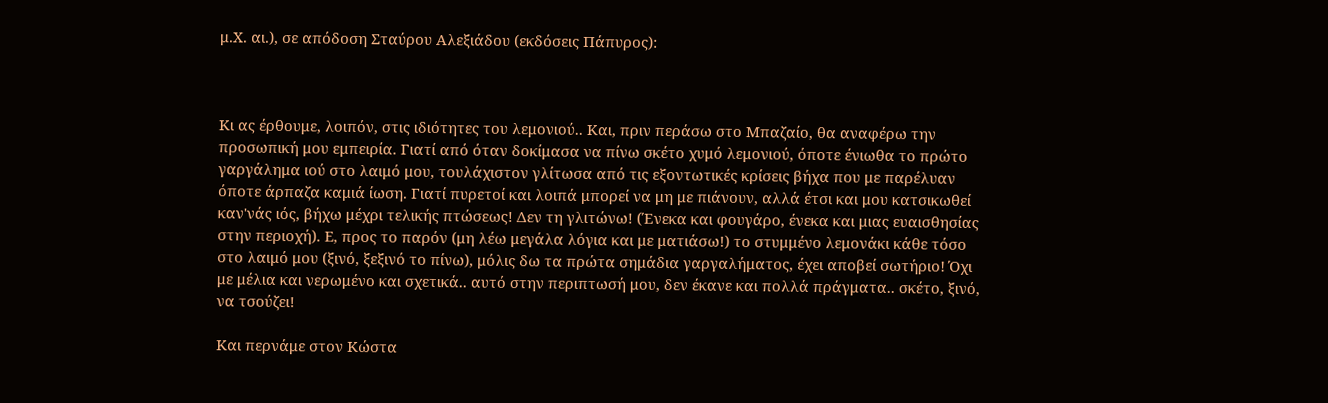μ.Χ. αι.), σε απόδοση Σταύρου Αλεξιάδου (εκδόσεις Πάπυρος):



Κι ας έρθουμε, λοιπόν, στις ιδιότητες του λεμονιού.. Και, πριν περάσω στο Μπαζαίο, θα αναφέρω την προσωπική μου εμπειρία. Γιατί από όταν δοκίμασα να πίνω σκέτο χυμό λεμονιού, όποτε ένιωθα το πρώτο γαργάλημα ιού στο λαιμό μου, τουλάχιστον γλίτωσα από τις εξοντωτικές κρίσεις βήχα που με παρέλυαν όποτε άρπαζα καμιά ίωση. Γιατί πυρετοί και λοιπά μπορεί να μη με πιάνουν, αλλά έτσι και μου κατσικωθεί καν'νάς ιός, βήχω μέχρι τελικής πτώσεως! Δεν τη γλιτώνω! (Ένεκα και φουγάρο, ένεκα και μιας ευαισθησίας στην περιοχή). Ε, προς το παρόν (μη λέω μεγάλα λόγια και με ματιάσω!) το στυμμένο λεμονάκι κάθε τόσο στο λαιμό μου (ξινό, ξεξινό το πίνω), μόλις δω τα πρώτα σημάδια γαργαλήματος, έχει αποβεί σωτήριο! Όχι με μέλια και νερωμένο και σχετικά.. αυτό στην περιπτωσή μου, δεν έκανε και πολλά πράγματα.. σκέτο, ξινό, να τσούζει!

Και περνάμε στον Κώστα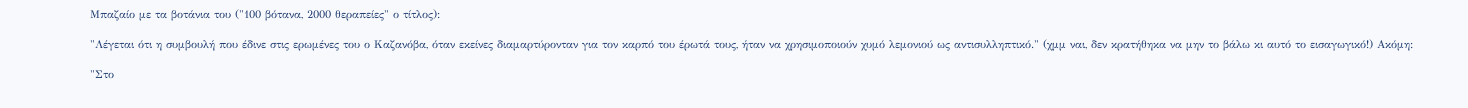Μπαζαίο με τα βοτάνια του ("100 βότανα, 2000 θεραπείες" ο τίτλος):

"Λέγεται ότι η συμβουλή που έδινε στις ερωμένες του ο Καζανόβα, όταν εκείνες διαμαρτύρονταν για τον καρπό του έρωτά τους, ήταν να χρησιμοποιούν χυμό λεμονιού ως αντισυλληπτικό." (χμμ ναι, δεν κρατήθηκα να μην το βάλω κι αυτό το εισαγωγικό!) Ακόμη:

"Στο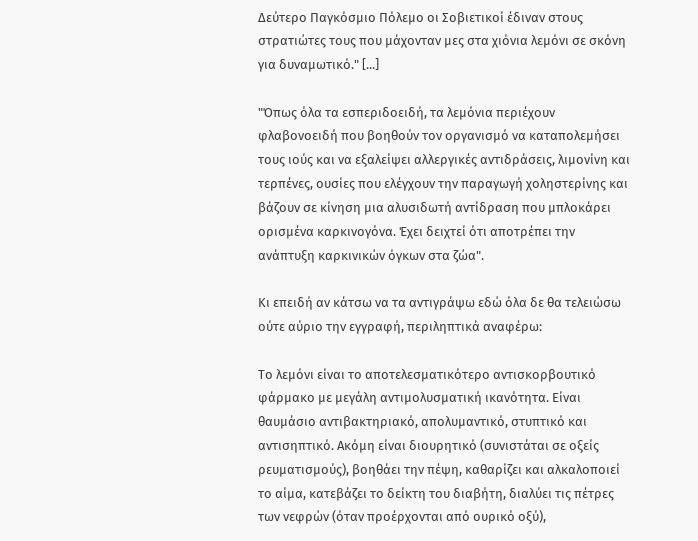Δεύτερο Παγκόσμιο Πόλεμο οι Σοβιετικοί έδιναν στους στρατιώτες τους που μάχονταν μες στα χιόνια λεμόνι σε σκόνη για δυναμωτικό." [...]

"Όπως όλα τα εσπεριδοειδή, τα λεμόνια περιέχουν φλαβονοειδή που βοηθούν τον οργανισμό να καταπολεμήσει τους ιούς και να εξαλείψει αλλεργικές αντιδράσεις, λιμονίνη και τερπένες, ουσίες που ελέγχουν την παραγωγή χοληστερίνης και βάζουν σε κίνηση μια αλυσιδωτή αντίδραση που μπλοκάρει ορισμένα καρκινογόνα. Έχει δειχτεί ότι αποτρέπει την ανάπτυξη καρκινικών όγκων στα ζώα".

Κι επειδή αν κάτσω να τα αντιγράψω εδώ όλα δε θα τελειώσω ούτε αύριο την εγγραφή, περιληπτικά αναφέρω:

Το λεμόνι είναι το αποτελεσματικότερο αντισκορβουτικό φάρμακο με μεγάλη αντιμολυσματική ικανότητα. Είναι θαυμάσιο αντιβακτηριακό, απολυμαντικό, στυπτικό και αντισηπτικό. Ακόμη είναι διουρητικό (συνιστάται σε οξείς ρευματισμούς), βοηθάει την πέψη, καθαρίζει και αλκαλοποιεί το αίμα, κατεβάζει το δείκτη του διαβήτη, διαλύει τις πέτρες των νεφρών (όταν προέρχονται από ουρικό οξύ),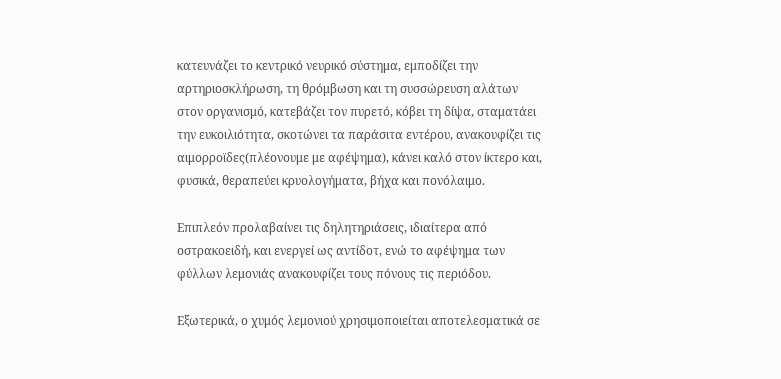κατευνάζει το κεντρικό νευρικό σύστημα, εμποδίζει την αρτηριοσκλήρωση, τη θρόμβωση και τη συσσώρευση αλάτων στον οργανισμό, κατεβάζει τον πυρετό, κόβει τη δίψα, σταματάει την ευκοιλιότητα, σκοτώνει τα παράσιτα εντέρου, ανακουφίζει τις αιμορροϊδες(πλέονουμε με αφέψημα), κάνει καλό στον ίκτερο και, φυσικά, θεραπεύει κρυολογήματα, βήχα και πονόλαιμο.

Επιπλεόν προλαβαίνει τις δηλητηριάσεις, ιδιαίτερα από οστρακοειδή, και ενεργεί ως αντίδοτ, ενώ το αφέψημα των φύλλων λεμονιάς ανακουφίζει τους πόνους τις περιόδου.

Εξωτερικά, ο χυμός λεμονιού χρησιμοποιείται αποτελεσματικά σε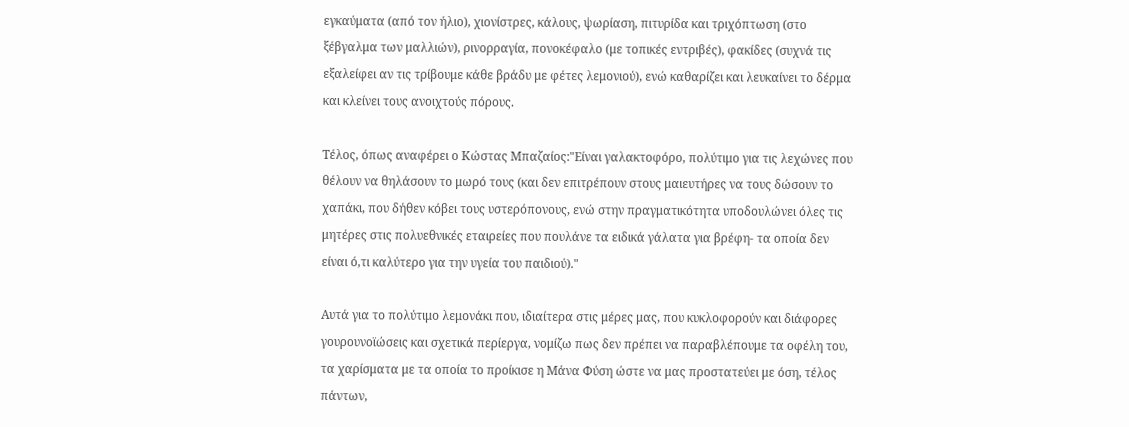εγκαύματα (από τον ήλιο), χιονίστρες, κάλους, ψωρίαση, πιτυρίδα και τριχόπτωση (στο ξέβγαλμα των μαλλιών), ρινορραγία, πονοκέφαλο (με τοπικές εντριβές), φακίδες (συχνά τις εξαλείφει αν τις τρίβουμε κάθε βράδυ με φέτες λεμονιού), ενώ καθαρίζει και λευκαίνει το δέρμα και κλείνει τους ανοιχτούς πόρους.

Τέλος, όπως αναφέρει ο Κώστας Μπαζαίος:"Είναι γαλακτοφόρο, πολύτιμο για τις λεχώνες που θέλουν να θηλάσουν το μωρό τους (και δεν επιτρέπουν στους μαιευτήρες να τους δώσουν το χαπάκι, που δήθεν κόβει τους υστερόπονους, ενώ στην πραγματικότητα υποδουλώνει όλες τις μητέρες στις πολυεθνικές εταιρείες που πουλάνε τα ειδικά γάλατα για βρέφη- τα οποία δεν είναι ό,τι καλύτερο για την υγεία του παιδιού)."

Αυτά για το πολύτιμο λεμονάκι που, ιδιαίτερα στις μέρες μας, που κυκλοφορούν και διάφορες γουρουνοϊώσεις και σχετικά περίεργα, νομίζω πως δεν πρέπει να παραβλέπουμε τα οφέλη του, τα χαρίσματα με τα οποία το προίκισε η Μάνα Φύση ώστε να μας προστατεύει με όση, τέλος πάντων,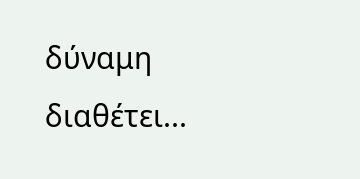δύναμη διαθέτει...